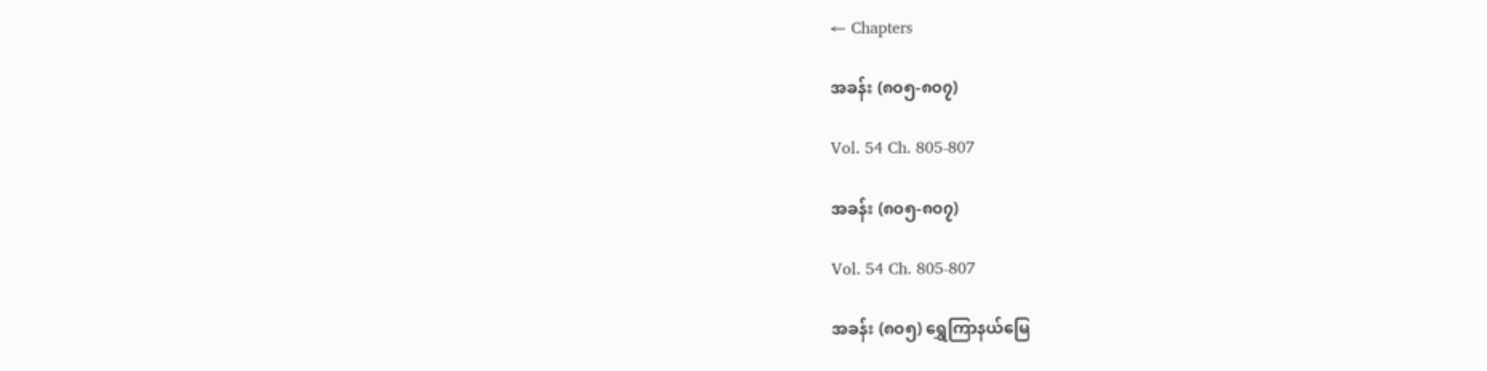← Chapters

အခန်း (၈၀၅-၈၀၇)

Vol. 54 Ch. 805-807

အခန်း (၈၀၅-၈၀၇)

Vol. 54 Ch. 805-807

အခန်း (၈၀၅) ရွှေကြာနယ်မြေ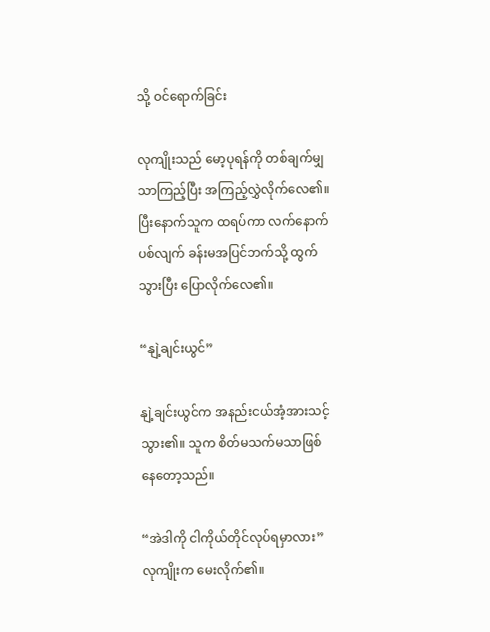သို့ ဝင်ရောက်ခြင်း

လုကျိုးသည် မော့ပုရန်ကို တစ်ချက်မျှသာကြည့်ပြီး အကြည့်လွှဲလိုက်လေ၏။ ပြီးနောက်သူက ထရပ်ကာ လက်နောက်ပစ်လျက် ခန်းမအပြင်ဘက်သို့ ထွက်သွားပြီး ပြောလိုက်လေ၏။

“နျဲ့ချင်းယွင်”

နျဲ့ချင်းယွင်က အနည်းငယ်အံ့အားသင့်သွား၏။ သူက စိတ်မသက်မသာဖြစ်နေတော့သည်။

“အဲဒါကို ငါကိုယ်တိုင်လုပ်ရမှာလား” လုကျိုးက မေးလိုက်၏။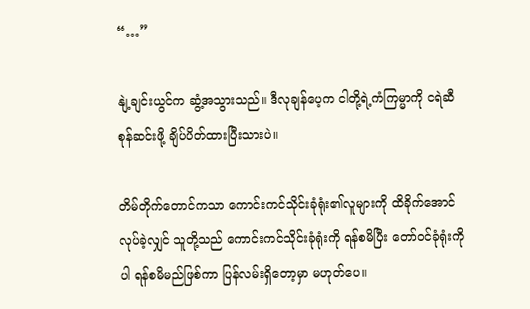“…”

နျဲ့ချင်းယွင်က ဆွံ့အသွားသည်။ ဒီလုချန်ပေ့က ငါတို့ရဲ့ကံကြမ္မာကို ငရဲဆီ စုန်ဆင်းဖို့ ချိပ်ပိတ်ထားပြီးသားပဲ။

တိမ်တိုက်တောင်ကသာ ကောင်းကင်သိုင်းခုံရုံး၏လူများကို ထိခိုက်အောင်လုပ်ခဲ့လျှင် သူတို့သည် ကောင်းကင်သိုင်းခုံရုံးကို ရန်စမိပြီး တော်ဝင်ခုံရုံးကိုပါ ရန်စမိမည်ဖြစ်ကာ ပြန်လမ်းရှိတော့မှာ မဟုတ်ပေ။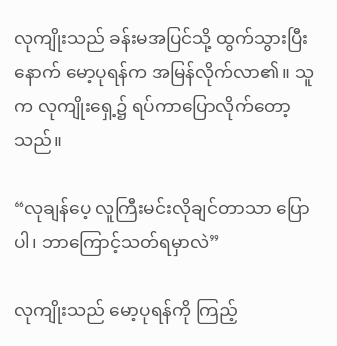လုကျိုးသည် ခန်းမအပြင်သို့ ထွက်သွားပြီးနောက် မော့ပုရန်က အမြန်လိုက်လာ၏။ သူက လုကျိုးရှေ့၌ ရပ်ကာပြောလိုက်တော့သည်။

“လုချန်ပေ့ လူကြီးမင်းလိုချင်တာသာ ပြောပါ၊ ဘာကြောင့်သတ်ရမှာလဲ”

လုကျိုးသည် မော့ပုရန်ကို ကြည့်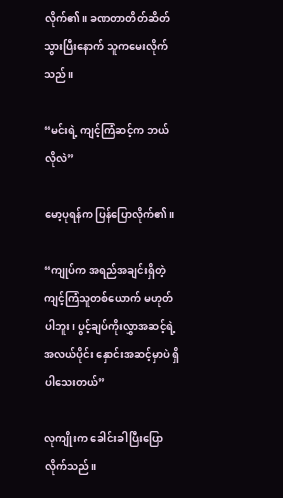လိုက်၏။ ခဏတာတိတ်ဆိတ်သွားပြီးနောက် သူကမေးလိုက်သည်။

“မင်းရဲ့ ကျင့်ကြံဆင့်က ဘယ်လိုလဲ”

မော့ပုရန်က ပြန်ပြောလိုက်၏။

“ကျုပ်က အရည်အချင်းရှိတဲ့ ကျင့်ကြံသူတစ်ယောက် မဟုတ်ပါဘူး၊ ပွင့်ချပ်ကိုးလွှာအဆင့်ရဲ့ အလယ်ပိုင်း နှောင်းအဆင့်မှာပဲ ရှိပါသေးတယ်”

လုကျိုးက ခေါင်းခါပြီးပြောလိုက်သည်။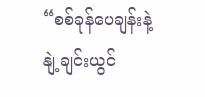“စစ်ခုန်ပေချန်းနဲ့ နျဲ့ချင်းယွင်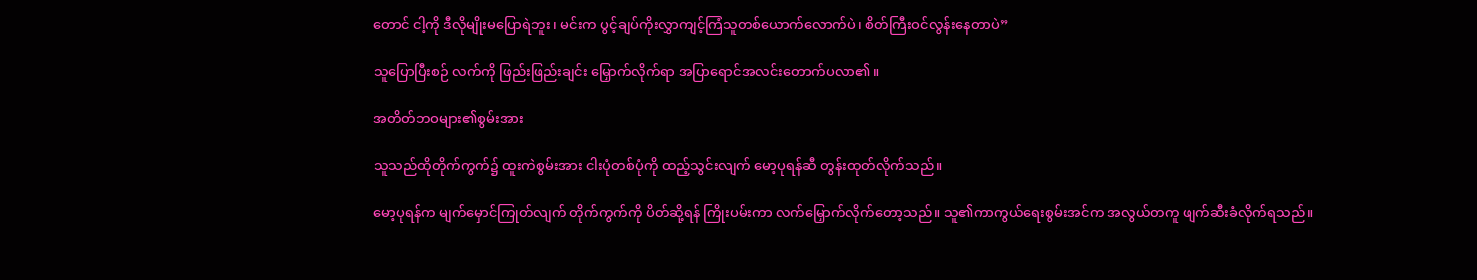တောင် ငါ့ကို ဒီလိုမျိုးမပြောရဲဘူး၊ မင်းက ပွင့်ချပ်ကိုးလွှာကျင့်ကြံသူတစ်ယောက်လောက်ပဲ၊ စိတ်ကြီးဝင်လွန်းနေတာပဲ”

သူပြောပြီးစဉ် လက်ကို ဖြည်းဖြည်းချင်း မြှောက်လိုက်ရာ အပြာရောင်အလင်းတောက်ပလာ၏။

အတိတ်ဘဝများ၏စွမ်းအား

သူသည်ထိုတိုက်ကွက်၌ ထူးကဲစွမ်းအား ငါးပုံတစ်ပုံကို ထည့်သွင်းလျက် မော့ပုရန်ဆီ တွန်းထုတ်လိုက်သည်။

မော့ပုရန်က မျက်မှောင်ကြုတ်လျက် တိုက်ကွက်ကို ပိတ်ဆို့ရန် ကြိုးပမ်းကာ လက်မြှောက်လိုက်တော့သည်။ သူ၏ကာကွယ်ရေးစွမ်းအင်က အလွယ်တကူ ဖျက်ဆီးခံလိုက်ရသည်။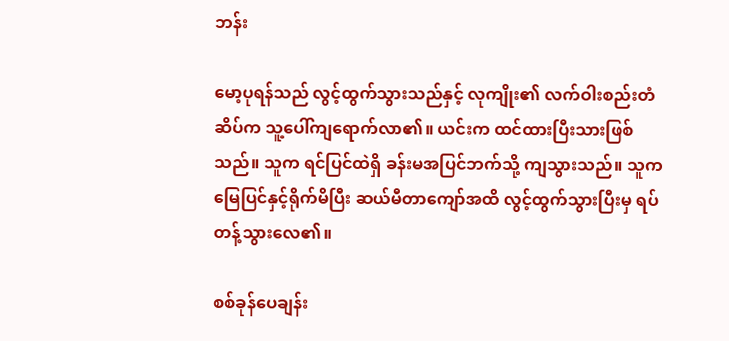ဘန်း

မော့ပုရန်သည် လွင့်ထွက်သွားသည်နှင့် လုကျိုး၏ လက်ဝါးစည်းတံဆိပ်က သူ့ပေါ်ကျရောက်လာ၏။ ယင်းက ထင်ထားပြီးသားဖြစ်သည်။ သူက ရင်ပြင်ထဲရှိ ခန်းမအပြင်ဘက်သို့ ကျသွားသည်။ သူက မြေပြင်နှင့်ရိုက်မိပြီး ဆယ်မီတာကျော်အထိ လွင့်ထွက်သွားပြီးမှ ရပ်တန့်သွားလေ၏။

စစ်ခုန်ပေချန်း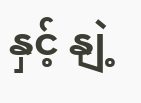နှင့် နျဲ့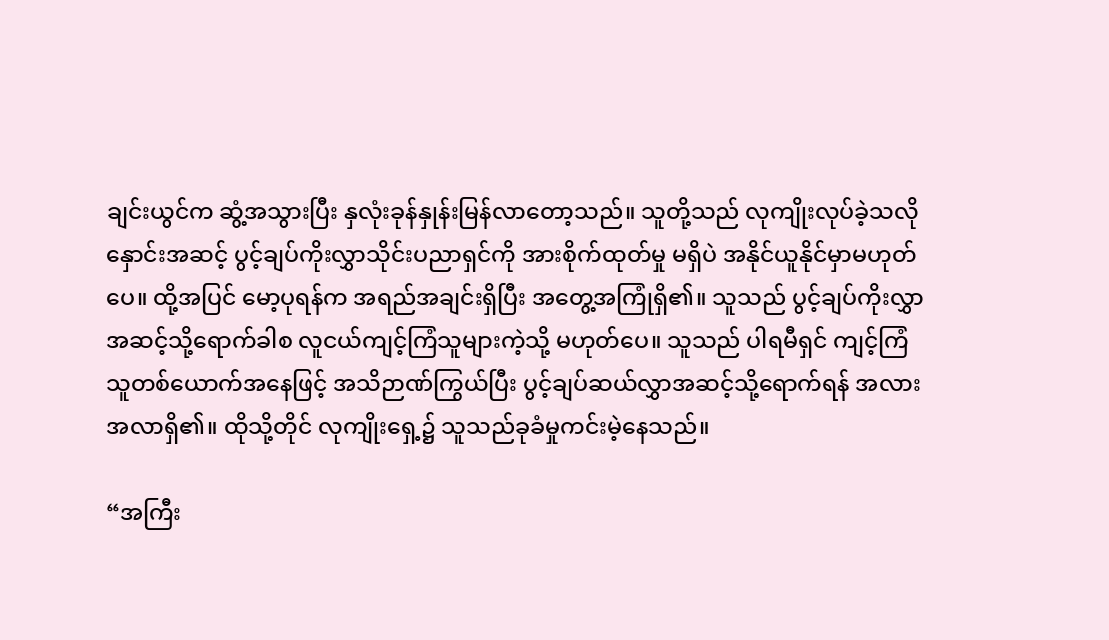ချင်းယွင်က ဆွံ့အသွားပြီး နှလုံးခုန်နှုန်းမြန်လာတော့သည်။ သူတို့သည် လုကျိုးလုပ်ခဲ့သလို နှောင်းအဆင့် ပွင့်ချပ်ကိုးလွှာသိုင်းပညာရှင်ကို အားစိုက်ထုတ်မှု မရှိပဲ အနိုင်ယူနိုင်မှာမဟုတ်ပေ။ ထို့အပြင် မော့ပုရန်က အရည်အချင်းရှိပြီး အတွေ့အကြုံရှိ၏။ သူသည် ပွင့်ချပ်ကိုးလွှာအဆင့်သို့ရောက်ခါစ လူငယ်ကျင့်ကြံသူများကဲ့သို့ မဟုတ်ပေ။ သူသည် ပါရမီရှင် ကျင့်ကြံသူတစ်ယောက်အနေဖြင့် အသိဉာဏ်ကြွယ်ပြီး ပွင့်ချပ်ဆယ်လွှာအဆင့်သို့ရောက်ရန် အလားအလာရှိ၏။ ထိုသို့တိုင် လုကျိုးရှေ့၌ သူသည်ခုခံမှုကင်းမဲ့နေသည်။

“အကြီး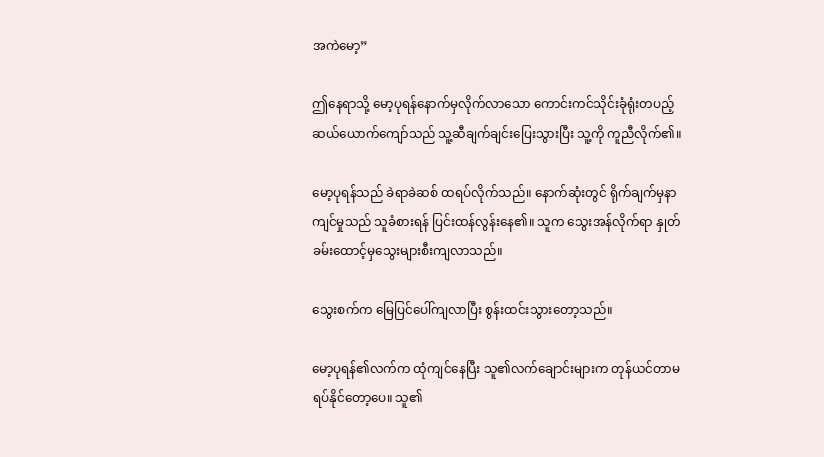အကဲမော့”

ဤနေရာသို့ မော့ပုရန်နောက်မှလိုက်လာသော ကောင်းကင်သိုင်းခုံရုံးတပည့်ဆယ်ယောက်ကျော်သည် သူ့ဆီချက်ချင်းပြေးသွားပြီး သူ့ကို ကူညီလိုက်၏။

မော့ပုရန်သည် ခဲရာခဲဆစ် ထရပ်လိုက်သည်။ နောက်ဆုံးတွင် ရိုက်ချက်မှနာကျင်မှုသည် သူခံစားရန် ပြင်းထန်လွန်းနေ၏။ သူက သွေးအန်လိုက်ရာ နှုတ်ခမ်းထောင့်မှသွေးများစီးကျလာသည်။

သွေးစက်က မြေပြင်ပေါ်ကျလာပြီး စွန်းထင်းသွားတော့သည်။

မော့ပုရန်၏လက်က ထုံကျင်နေပြီး သူ၏လက်ချောင်းများက တုန်ယင်တာမရပ်နိုင်တော့ပေ။ သူ၏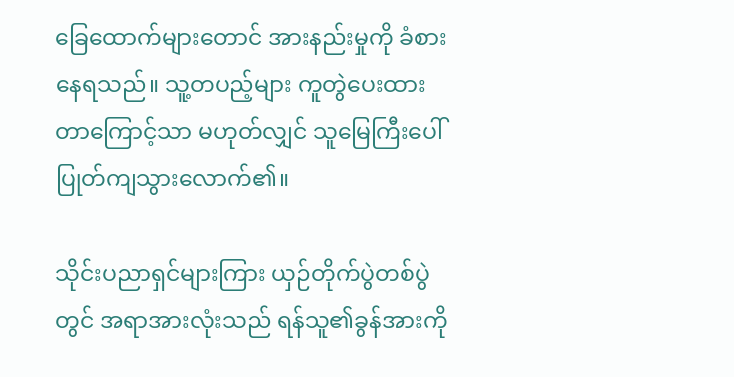ခြေထောက်များတောင် အားနည်းမှုကို ခံစားနေရသည်။ သူ့တပည့်များ ကူတွဲပေးထားတာကြောင့်သာ မဟုတ်လျှင် သူမြေကြီးပေါ် ပြုတ်ကျသွားလောက်၏။

သိုင်းပညာရှင်များကြား ယှဉ်တိုက်ပွဲတစ်ပွဲတွင် အရာအားလုံးသည် ရန်သူ၏ခွန်အားကို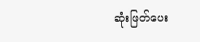ဆုံးဖြတ်ပေး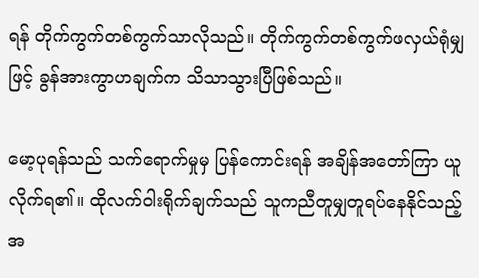ရန် တိုက်ကွက်တစ်ကွက်သာလိုသည်။ တိုက်ကွက်တစ်ကွက်ဖလှယ်ရုံမျှဖြင့် ခွန်အားကွာဟချက်က သိသာသွားပြီဖြစ်သည်။

မော့ပုရန်သည် သက်ရောက်မှုမှ ပြန်ကောင်းရန် အချိန်အတော်ကြာ ယူလိုက်ရ၏။ ထိုလက်ဝါးရိုက်ချက်သည် သူကညီတူမျှတူရပ်နေနိုင်သည့် အ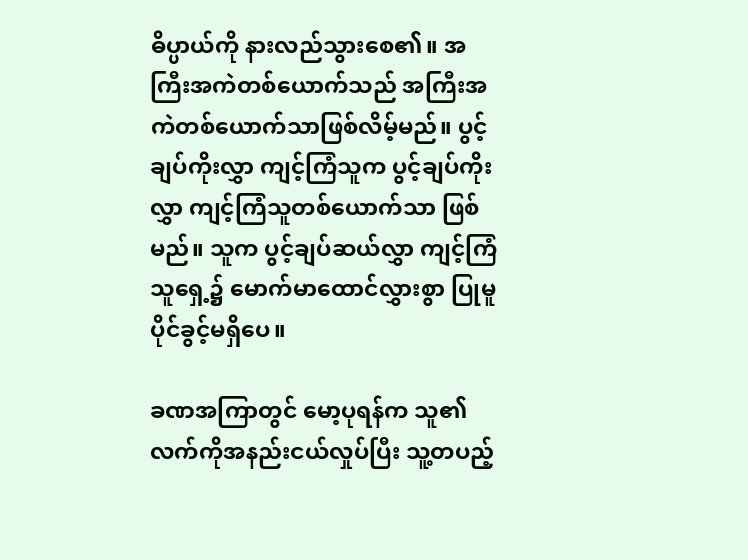ဓိပ္ပာယ်ကို နားလည်သွားစေ၏။ အကြီးအကဲတစ်ယောက်သည် အကြီးအကဲတစ်ယောက်သာဖြစ်လိမ့်မည်။ ပွင့်ချပ်ကိုးလွှာ ကျင့်ကြံသူက ပွင့်ချပ်ကိုးလွှာ ကျင့်ကြံသူတစ်ယောက်သာ ဖြစ်မည်။ သူက ပွင့်ချပ်ဆယ်လွှာ ကျင့်ကြံသူရှေ့၌ မောက်မာထောင်လွှားစွာ ပြုမူပိုင်ခွင့်မရှိပေ။

ခဏအကြာတွင် မော့ပုရန်က သူ၏လက်ကိုအနည်းငယ်လှုပ်ပြီး သူ့တပည့်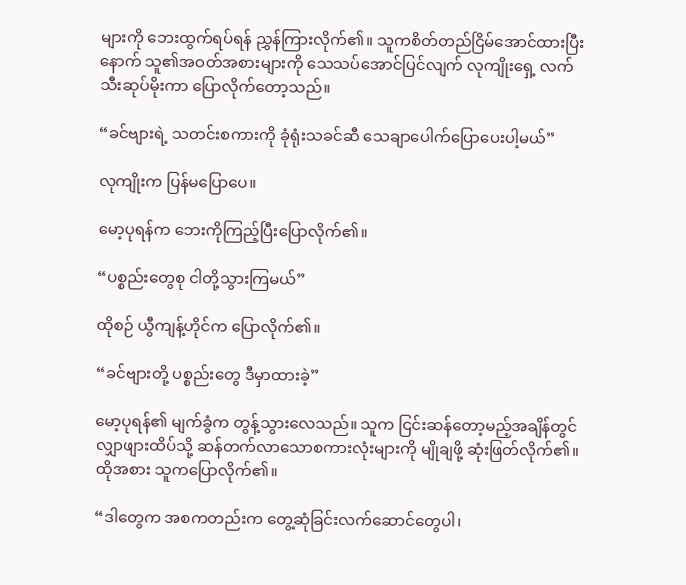များကို ဘေးထွက်ရပ်ရန် ညွှန်ကြားလိုက်၏။ သူကစိတ်တည်ငြိမ်အောင်ထားပြီးနောက် သူ၏အဝတ်အစားများကို သေသပ်အောင်ပြင်လျက် လုကျိုးရှေ့ လက်သီးဆုပ်မိုးကာ ပြောလိုက်တော့သည်။

“ခင်ဗျားရဲ့ သတင်းစကားကို ခုံရုံးသခင်ဆီ သေချာပေါက်ပြောပေးပါ့မယ်”

လုကျိုးက ပြန်မပြောပေ။

မော့ပုရန်က ဘေးကိုကြည့်ပြီးပြောလိုက်၏။

“ပစ္စည်းတွေစု ငါတို့သွားကြမယ်”

ထိုစဉ် ယွီကျန့်ဟိုင်က ပြောလိုက်၏။

“ခင်ဗျားတို့ ပစ္စည်းတွေ ဒီမှာထားခဲ့”

မော့ပုရန်၏ မျက်ခွံက တွန့်သွားလေသည်။ သူက ငြင်းဆန်တော့မည့်အချိန်တွင် လျှာဖျားထိပ်သို့ ဆန်တက်လာသောစကားလုံးများကို မျိုချဖို့ ဆုံးဖြတ်လိုက်၏။ ထိုအစား သူကပြောလိုက်၏။

“ဒါတွေက အစကတည်းက တွေ့ဆုံခြင်းလက်ဆောင်တွေပါ၊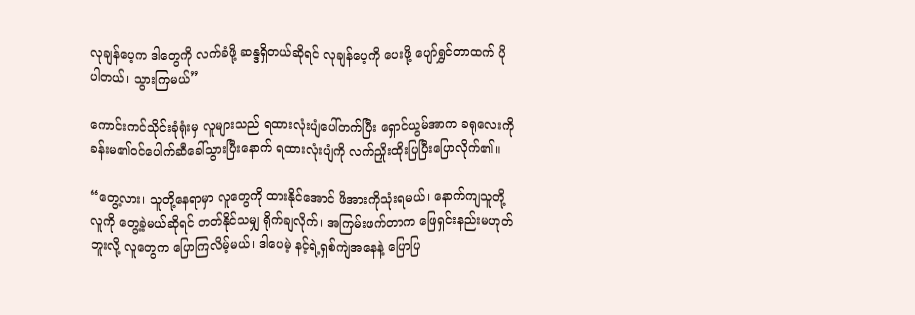လုချန်ပေ့က ဒါတွေကို လက်ခံဖို့ ဆန္ဒရှိတယ်ဆိုရင် လုချန်ပေ့ကို ပေးဖို့ ပျော်ရွှင်တာထက် ပိုပါတယ်၊ သွားကြမယ်”

ကောင်းကင်သိုင်းခုံရုံးမှ လူများသည် ရထားလုံးပျံပေါ်တက်ပြီး ရှောင်ယွမ်အာက ခရုလေးကို ခန်းမ၏ဝင်ပေါက်ဆီခေါ်သွားပြီးနောက် ရထားလုံးပျံကို လက်ညှိုးထိုးပြပြီးပြောလိုက်၏။

“တွေ့လား၊ သူတို့နေရာမှာ လူတွေကို ထားနိုင်အောင် ဖိအားကိုသုံးရမယ်၊ နောက်ကျသူတို့လူကို တွေ့ခဲ့မယ်ဆိုရင် တတ်နိုင်သမျှ ရိုက်ချလိုက်၊ အကြမ်းဖက်တာက ဖြေရှင်းနည်းမဟုတ်ဘူးလို့ လူတွေက ပြောကြလိမ့်မယ်၊ ဒါပေမဲ့ နင့်ရဲ့ရှစ်ကျဲအနေနဲ့ ပြောပြ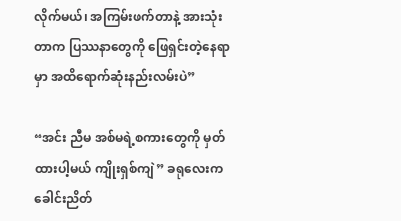လိုက်မယ်၊ အကြမ်းဖက်တာနဲ့ အားသုံးတာက ပြဿနာတွေကို ဖြေရှင်းတဲ့နေရာမှာ အထိရောက်ဆုံးနည်းလမ်းပဲ”

“အင်း ညီမ အစ်မရဲ့စကားတွေကို မှတ်ထားပါ့မယ် ကျိုးရှစ်ကျဲ” ခရုလေးက ခေါင်းညိတ်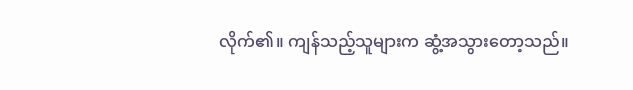လိုက်၏။ ကျန်သည့်သူများက ဆွံ့အသွားတော့သည်။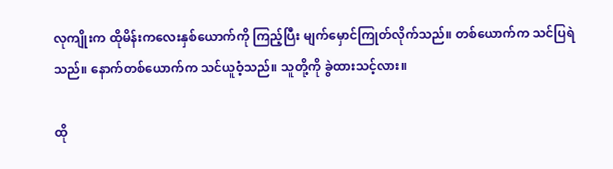လုကျိုးက ထိုမိန်းကလေးနှစ်ယောက်ကို ကြည့်ပြီး မျက်မှောင်ကြုတ်လိုက်သည်။ တစ်ယောက်က သင်ပြရဲသည်။ နောက်တစ်ယောက်က သင်ယူဝံ့သည်။ သူတို့ကို ခွဲထားသင့်လား။

ထို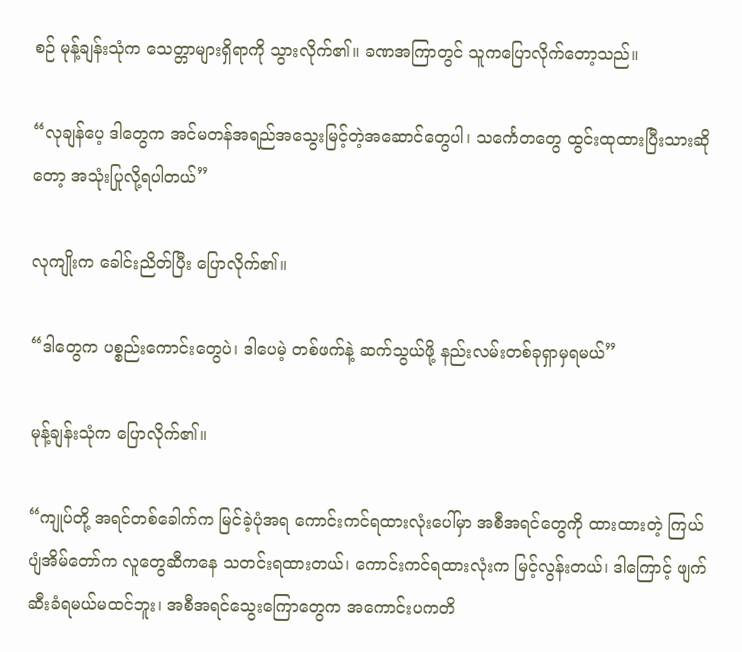စဉ် မုန့်ချန်းသုံက သေတ္တာများရှိရာကို သွားလိုက်၏။ ခဏအကြာတွင် သူကပြောလိုက်တော့သည်။

“လုချန်ပေ့ ဒါတွေက အင်မတန်အရည်အသွေးမြင့်တဲ့အဆောင်တွေပါ၊ သင်္ကေတတွေ ထွင်းထုထားပြီးသားဆိုတော့ အသုံးပြုလို့ရပါတယ်”

လုကျိုးက ခေါင်းညိတ်ပြီး ပြောလိုက်၏။

“ဒါတွေက ပစ္စည်းကောင်းတွေပဲ၊ ဒါပေမဲ့ တစ်ဖက်နဲ့ ဆက်သွယ်ဖို့ နည်းလမ်းတစ်ခုရှာမှရမယ်”

မုန့်ချန်းသုံက ပြောလိုက်၏။

“ကျုပ်တို့ အရင်တစ်ခေါက်က မြင်ခဲ့ပုံအရ ကောင်းကင်ရထားလုံးပေါ်မှာ အစီအရင်တွေကို ထားထားတဲ့ ကြယ်ပျံအိမ်တော်က လူတွေဆီကနေ သတင်းရထားတယ်၊ ကောင်းကင်ရထားလုံးက မြင့်လွန်းတယ်၊ ဒါကြောင့် ဖျက်ဆီးခံရမယ်မထင်ဘူး၊ အစီအရင်သွေးကြောတွေက အကောင်းပကတိ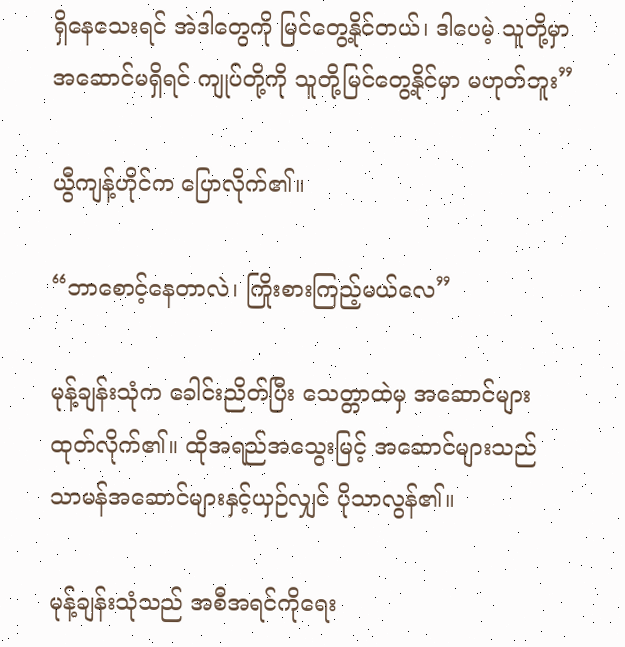ရှိနေသေးရင် အဲဒါတွေကို မြင်တွေ့နိုင်တယ်၊ ဒါပေမဲ့ သူတို့မှာ အဆောင်မရှိရင် ကျုပ်တို့ကို သူတို့မြင်တွေ့နိုင်မှာ မဟုတ်ဘူး”

ယွီကျန့်ဟိုင်က ပြောလိုက်၏။

“ဘာစောင့်နေတာလဲ၊ ကြိုးစားကြည့်မယ်လေ”

မုန့်ချန်းသုံက ခေါင်းညိတ်ပြီး သေတ္တာထဲမှ အဆောင်များ ထုတ်လိုက်၏။ ထိုအရည်အသွေးမြင့် အဆောင်များသည် သာမန်အဆောင်များနှင့်ယှဉ်လျှင် ပိုသာလွန်၏။

မုန့်ချန်းသုံသည် အစီအရင်ကိုရေး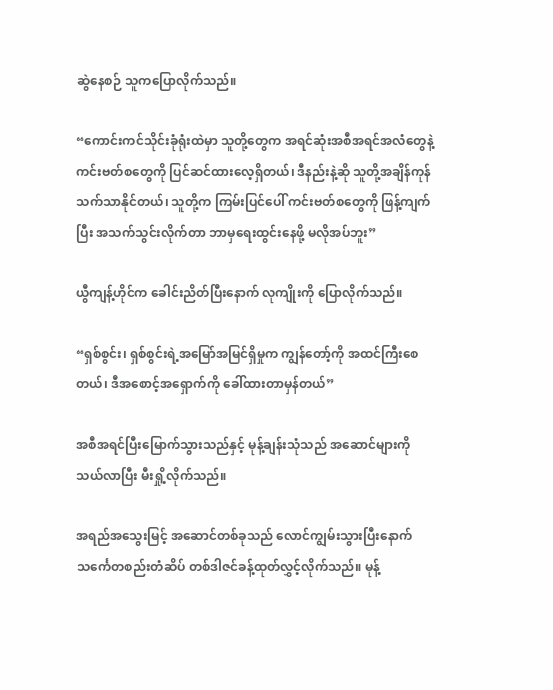ဆွဲနေစဉ် သူကပြောလိုက်သည်။

“ကောင်းကင်သိုင်းခုံရုံးထဲမှာ သူတို့တွေက အရင်ဆုံးအစီအရင်အလံတွေနဲ့ ကင်းဗတ်စတွေကို ပြင်ဆင်ထားလေ့ရှိတယ်၊ ဒီနည်းနဲ့ဆို သူတို့အချိန်ကုန်သက်သာနိုင်တယ်၊ သူတို့က ကြမ်းပြင်ပေါ် ကင်းဗတ်စတွေကို ဖြန့်ကျက်ပြီး အသက်သွင်းလိုက်တာ ဘာမှရေးထွင်းနေဖို့ မလိုအပ်ဘူး”

ယွီကျန့်ဟိုင်က ခေါင်းညိတ်ပြီးနောက် လုကျိုးကို ပြောလိုက်သည်။

“ရှစ်စွင်း၊ ရှစ်စွင်းရဲ့အမြော်အမြင်ရှိမှုက ကျွန်တော့်ကို အထင်ကြီးစေတယ်၊ ဒီအစောင့်အရှောက်ကို ခေါ်ထားတာမှန်တယ်”

အစီအရင်ပြီးမြောက်သွားသည်နှင့် မုန့်ချန်းသုံသည် အဆောင်များကို သယ်လာပြီး မီးရှို့လိုက်သည်။

အရည်အသွေးမြင့် အဆောင်တစ်ခုသည် လောင်ကျွမ်းသွားပြီးနောက် သင်္ကေတစည်းတံဆိပ် တစ်ဒါဇင်ခန့်ထုတ်လွှင့်လိုက်သည်။ မုန့်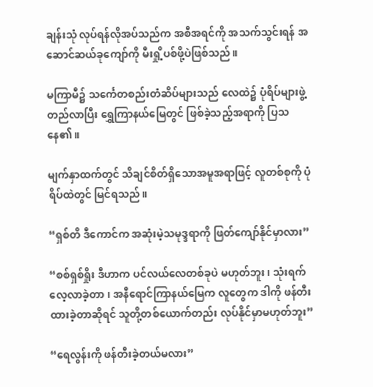ချန်းသုံ လုပ်ရန်လိုအပ်သည်က အစီအရင်ကို အသက်သွင်းရန် အဆောင်ဆယ်ခုကျော်ကို မီးရှို့ပစ်ဖို့ပဲဖြစ်သည်။

မကြာမီ၌ သင်္ကေတစည်းတံဆိပ်များသည် လေထဲ၌ ပုံရိပ်များဖွဲ့တည်လာပြီး ရွှေကြာနယ်မြေတွင် ဖြစ်ခဲ့သည့်အရာကို ပြသနေ၏။

မျက်နှာထက်တွင် သိချင်စိတ်ရှိသောအမူအရာဖြင့် လူတစ်စုကို ပုံရိပ်ထဲတွင် မြင်ရသည်။

“ရှစ်တိ ဒီကောင်က အဆုံးမဲ့သမုဒ္ဒရာကို ဖြတ်ကျော်နိုင်မှာလား”

“စစ်ရှစ်ရှိုး ဒီဟာက ပင်လယ်လေတစ်ခုပဲ မဟုတ်ဘူး၊ သုံးရက်လေ့လာခဲ့တာ၊ အနီရောင်ကြာနယ်မြေက လူတွေက ဒါကို ဖန်တီးထားခဲ့တာဆိုရင် သူတို့တစ်ယောက်တည်း လုပ်နိုင်မှာမဟုတ်ဘူး”

“ရေလွန်းကို ဖန်တီးခဲ့တယ်မလား”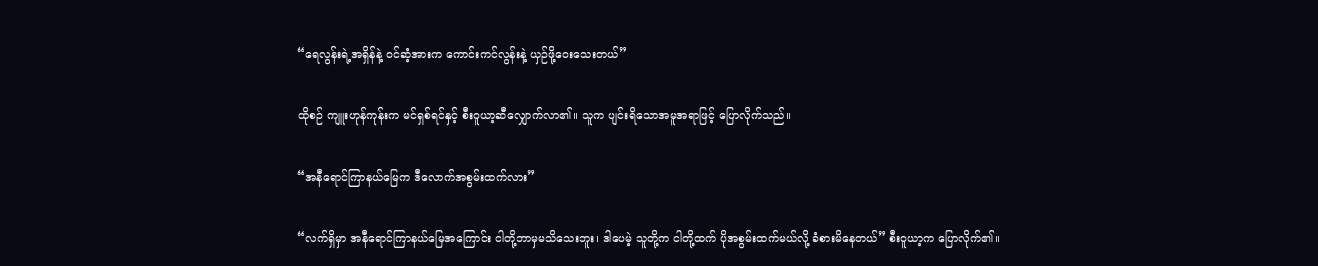“ရေလွန်းရဲ့အရှိန်နဲ့ ဝင်ဆံ့အားက ကောင်းကင်လွန်းနဲ့ ယှဉ်ဖို့ဝေးသေးတယ်”

ထိုစဉ် ကျူးဟုန်ကုန်းက မင်ရှစ်ရင်နှင့် စီးဝူယာ့ဆီလျှောက်လာ၏။ သူက ပျင်းရိသောအမူအရာဖြင့် ပြောလိုက်သည်။

“အနီရောင်ကြာနယ်မြေက ဒီလောက်အစွမ်းထက်လား”

“လက်ရှိမှာ အနီရောင်ကြာနယ်မြေအကြောင်း ငါတို့ဘာမှမသိသေးဘူး၊ ဒါပေမဲ့ သူတို့က ငါတို့ထက် ပိုအစွမ်းထက်မယ်လို့ ခံစားမိနေတယ်” စီးဝူယာ့က ပြောလိုက်၏။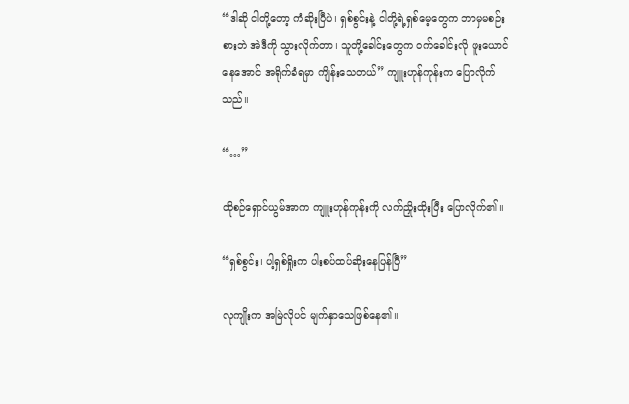“ဒါဆို ငါတို့တော့ ကံဆိုးပြီပဲ၊ ရှစ်စွင်းနဲ့ ငါတို့ရဲ့ရှစ်မေ့တွေက ဘာမှမစဉ်းစားဘဲ အဲဒီကို သွားလိုက်တာ၊ သူတို့ခေါင်းတွေက ဝက်ခေါင်းလို ဖူးယောင်နေအောင် အရိုက်ခံရမှာ ကျိန်းသေတယ်” ကျူးဟုန်ကုန်းက ပြောလိုက်သည်။

“…”

ထိုစဉ်ရှောင်ယွမ်အာက ကျူးဟုန်ကုန်းကို လက်ညှိုးထိုးပြီး ပြောလိုက်၏။

“ရှစ်စွင်း၊ ပါ့ရှစ်ရှိုးက ပါးစပ်ထပ်ဆိုးနေပြန်ပြီ”

လုကျိုးက အမြဲလိုပင် မျက်နှာသေဖြစ်နေ၏။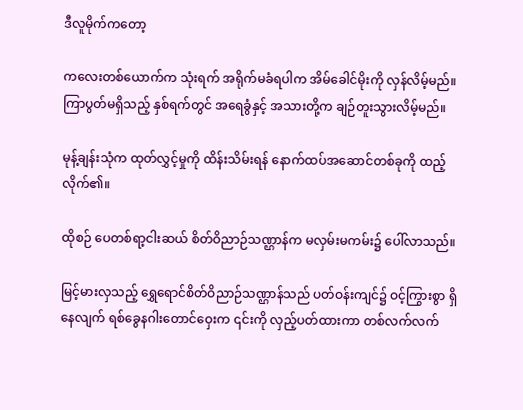ဒီလူမိုက်ကတော့

ကလေးတစ်ယောက်က သုံးရက် အရိုက်မခံရပါက အိမ်ခေါင်မိုးကို လှန်လိမ့်မည်။ ကြာပွတ်မရှိသည့် နှစ်ရက်တွင် အရေခွံနှင့် အသားတို့က ချဉ်တူးသွားလိမ့်မည်။

မုန့်ချန်းသုံက ထုတ်လွှင့်မှုကို ထိန်းသိမ်းရန် နောက်ထပ်အဆောင်တစ်ခုကို ထည့်လိုက်၏။

ထိုစဉ် ပေတစ်ရာ့ငါးဆယ် စိတ်ဝိညာဉ်သဏ္ဌာန်က မလှမ်းမကမ်း၌ ပေါ်လာသည်။

မြင့်မားလှသည့် ရွှေရောင်စိတ်ဝိညာဉ်သဏ္ဌာန်သည် ပတ်ဝန်းကျင်၌ ဝင့်ကြွားစွာ ရှိနေလျက် ရစ်ခွေနဂါးတောင်ဝှေးက ၎င်းကို လှည့်ပတ်ထားကာ တစ်လက်လက်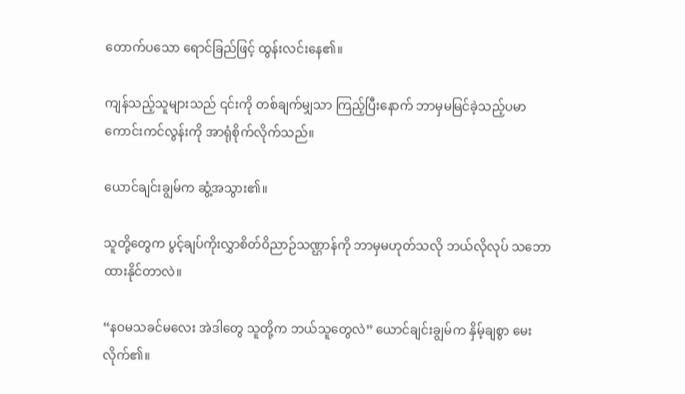တောက်ပသော ရောင်ခြည်ဖြင့် ထွန်းလင်းနေ၏။

ကျန်သည့်သူများသည် ၎င်းကို တစ်ချက်မျှသာ ကြည့်ပြီးနောက် ဘာမှမမြင်ခဲ့သည့်ပမာ ကောင်းကင်လွန်းကို အာရုံစိုက်လိုက်သည်။

ယောင်ချင်းချွမ်က ဆွံ့အသွား၏။

သူတို့တွေက ပွင့်ချပ်ကိုးလွှာစိတ်ဝိညာဉ်သဏ္ဌာန်ကို ဘာမှမဟုတ်သလို ဘယ်လိုလုပ် သဘောထားနိုင်တာလဲ။

“နဝမသခင်မလေး အဲဒါတွေ သူတို့က ဘယ်သူတွေလဲ” ယောင်ချင်းချွမ်က နှိမ့်ချစွာ မေးလိုက်၏။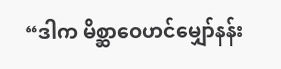“ဒါက မိစ္ဆာဝေဟင်မျှော်နန်း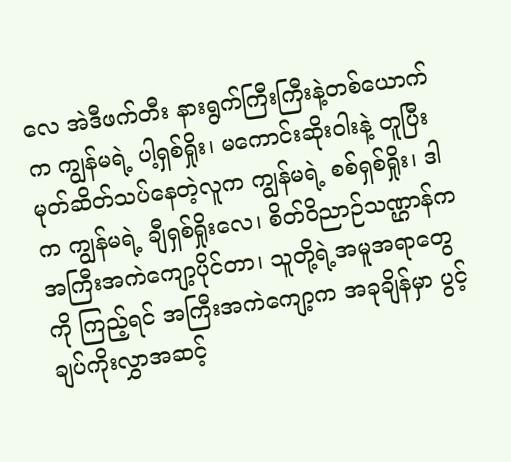လေ အဲဒီဖက်တီး နားရွက်ကြီးကြီးနဲ့တစ်ယောက်က ကျွန်မရဲ့ ပါ့ရှစ်ရှိုး၊ မကောင်းဆိုးဝါးနဲ့ တူပြီး မုတ်ဆိတ်သပ်နေတဲ့လူက ကျွန်မရဲ့ စစ်ရှစ်ရှိုး၊ ဒါက ကျွန်မရဲ့ ချီရှစ်ရှိုးလေ၊ စိတ်ဝိညာဉ်သဏ္ဌာန်က အကြီးအကဲကျော့ပိုင်တာ၊ သူတို့ရဲ့အမူအရာတွေကို ကြည့်ရင် အကြီးအကဲကျော့က အခုချိန်မှာ ပွင့်ချပ်ကိုးလွှာအဆင့်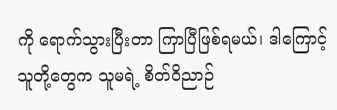ကို ရောက်သွားပြီးတာ ကြာပြီဖြစ်ရမယ်၊ ဒါကြောင့်သူတို့တွေက သူမရဲ့ စိတ်ဝိညာဉ်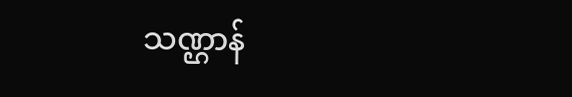သဏ္ဌာန်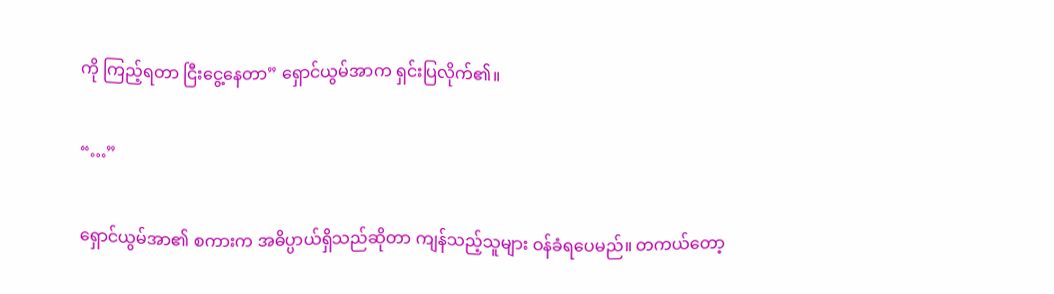ကို ကြည့်ရတာ ငြီးငွေ့နေတာ” ရှောင်ယွမ်အာက ရှင်းပြလိုက်၏။

“…”

ရှောင်ယွမ်အာ၏ စကားက အဓိပ္ပာယ်ရှိသည်ဆိုတာ ကျန်သည့်သူများ ဝန်ခံရပေမည်။ တကယ်တော့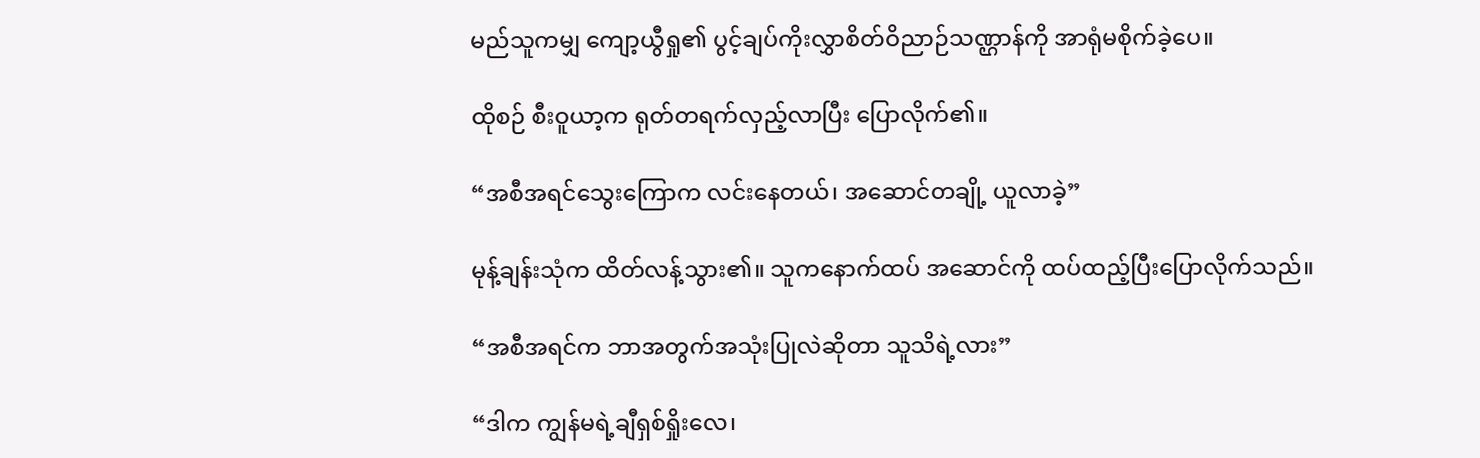မည်သူကမျှ ကျော့ယွီရှု၏ ပွင့်ချပ်ကိုးလွှာစိတ်ဝိညာဉ်သဏ္ဌာန်ကို အာရုံမစိုက်ခဲ့ပေ။

ထိုစဉ် စီးဝူယာ့က ရုတ်တရက်လှည့်လာပြီး ပြောလိုက်၏။

“အစီအရင်သွေးကြောက လင်းနေတယ်၊ အဆောင်တချို့ ယူလာခဲ့”

မုန့်ချန်းသုံက ထိတ်လန့်သွား၏။ သူကနောက်ထပ် အဆောင်ကို ထပ်ထည့်ပြီးပြောလိုက်သည်။

“အစီအရင်က ဘာအတွက်အသုံးပြုလဲဆိုတာ သူသိရဲ့လား”

“ဒါက ကျွန်မရဲ့ချီရှစ်ရှိုးလေ၊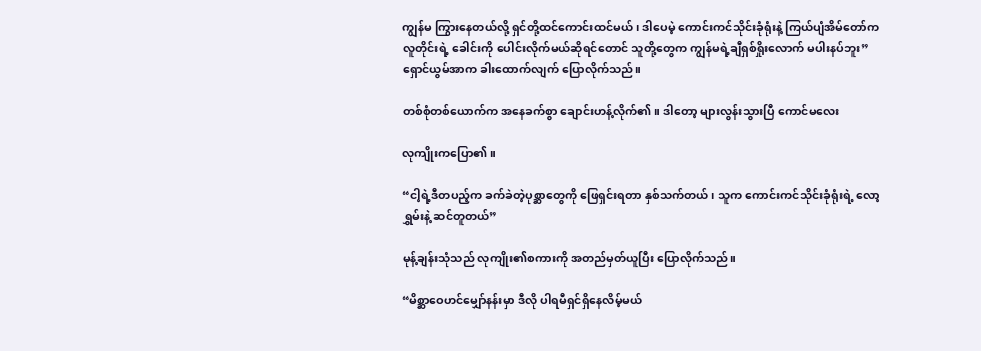ကျွန်မ ကြွားနေတယ်လို့ ရှင်တို့ထင်ကောင်းထင်မယ်၊ ဒါပေမဲ့ ကောင်းကင်သိုင်းခုံရုံးနဲ့ ကြယ်ပျံအိမ်တော်ကလူတိုင်းရဲ့ ခေါင်းကို ပေါင်းလိုက်မယ်ဆိုရင်တောင် သူတို့တွေက ကျွန်မရဲ့ချီရှစ်ရှိုးလောက် မပါးနပ်ဘူး” ရှောင်ယွမ်အာက ခါးထောက်လျက် ပြောလိုက်သည်။

တစ်စုံတစ်ယောက်က အနေခက်စွာ ချောင်းဟန့်လိုက်၏။ ဒါတော့ များလွန်းသွားပြီ ကောင်မလေး

လုကျိုးကပြော၏။

“ငါ့ရဲ့ဒီတပည့်က ခက်ခဲတဲ့ပုစ္ဆာတွေကို ဖြေရှင်းရတာ နှစ်သက်တယ်၊ သူက ကောင်းကင်သိုင်းခုံရုံးရဲ့ လော့ရွှမ်းနဲ့ ဆင်တူတယ်”

မုန့်ချန်းသုံသည် လုကျိုး၏စကားကို အတည်မှတ်ယူပြီး ပြောလိုက်သည်။

“မိစ္ဆာဝေဟင်မျှော်နန်းမှာ ဒီလို ပါရမီရှင်ရှိနေလိမ့်မယ်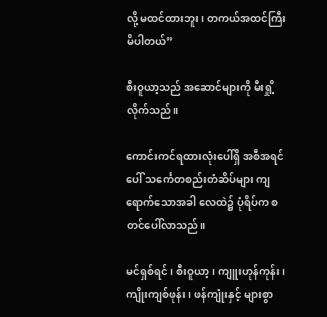လို့ မထင်ထားဘူး၊ တကယ်အထင်ကြီးမိပါတယ်”

စီးဝူယာ့သည် အဆောင်များကို မီးရှို့လိုက်သည်။

ကောင်းကင်ရထားလုံးပေါ်ရှိ အစီအရင်ပေါ် သင်္ကေတစည်းတံဆိပ်များ ကျရောက်သောအခါ လေထဲ၌ ပုံရိပ်က စတင်ပေါ်လာသည်။

မင်ရှစ်ရင်၊ စီးဝူယာ့၊ ကျူးဟုန်ကုန်း၊ ကျိုးကျစ်ဖုန်း၊ ဖန်ကျုံးနှင့် များစွာ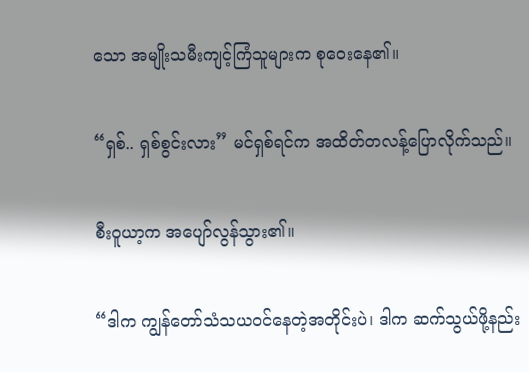သော အမျိုးသမီးကျင့်ကြံသူများက စုဝေးနေ၏။

“ရှစ်.. ရှစ်စွင်းလား” မင်ရှစ်ရင်က အထိတ်တလန့်ပြောလိုက်သည်။

စီးဝူယာ့က အပျော်လွန်သွား၏။

“ဒါက ကျွန်တော်သံသယဝင်နေတဲ့အတိုင်းပဲ၊ ဒါက ဆက်သွယ်ဖို့နည်း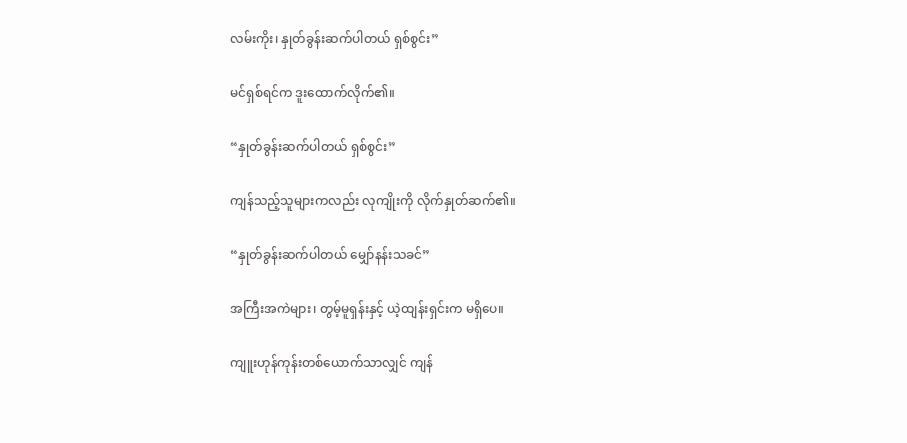လမ်းကိုး၊ နှုတ်ခွန်းဆက်ပါတယ် ရှစ်စွင်း”

မင်ရှစ်ရင်က ဒူးထောက်လိုက်၏။

“နှုတ်ခွန်းဆက်ပါတယ် ရှစ်စွင်း”

ကျန်သည့်သူများကလည်း လုကျိုးကို လိုက်နှုတ်ဆက်၏။

“နှုတ်ခွန်းဆက်ပါတယ် မျှော်နန်းသခင်”

အကြီးအကဲများ၊ တွမ့်မူရှန်းနှင့် ယဲ့ထျန်းရှင်းက မရှိပေ။

ကျူးဟုန်ကုန်းတစ်ယောက်သာလျှင် ကျန်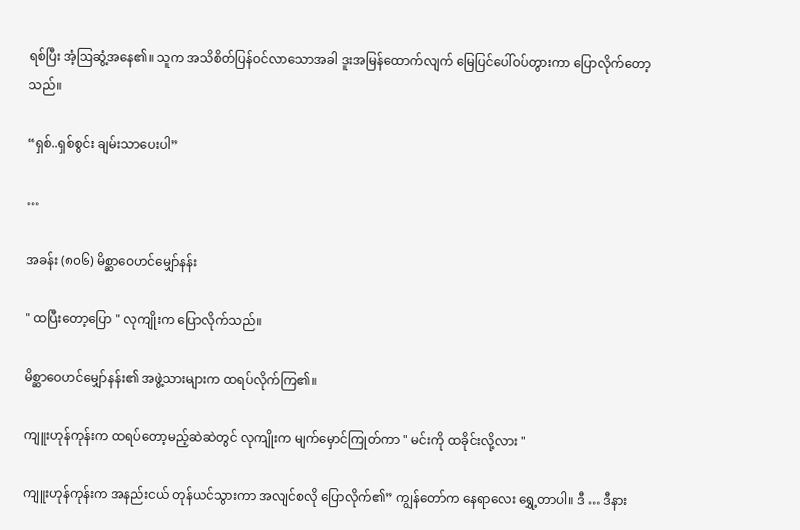ရစ်ပြီး အံ့ဩဆွံ့အနေ၏။ သူက အသိစိတ်ပြန်ဝင်လာသောအခါ ဒူးအမြန်ထောက်လျက် မြေပြင်ပေါ်ဝပ်တွားကာ ပြောလိုက်တော့သည်။

“ရှစ်..ရှစ်စွင်း ချမ်းသာပေးပါ”

…

အခန်း (၈၀၆) မိစ္ဆာဝေဟင်မျှော်နန်း

" ထပြီးတော့ပြော " လုကျိုးက ပြောလိုက်သည်။

မိစ္ဆာဝေဟင်မျှော်နန်း၏ အဖွဲ့သားများက ထရပ်လိုက်ကြ၏။

ကျူးဟုန်ကုန်းက ထရပ်တော့မည့်ဆဲဆဲတွင် လုကျိုးက မျက်မှောင်ကြုတ်ကာ " မင်းကို ထခိုင်းလို့လား "

ကျူးဟုန်ကုန်းက အနည်းငယ် တုန်ယင်သွားကာ အလျင်စလို ပြောလိုက်၏” ကျွန်တော်က နေရာလေး ရွှေ့တာပါ။ ဒီ … ဒီနား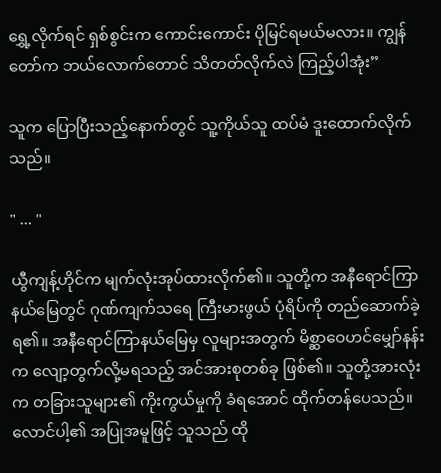ရွှေ့လိုက်ရင် ရှစ်စွင်းက ကောင်းကောင်း ပိုမြင်ရမယ်မလား။ ကျွန်တော်က ဘယ်လောက်တောင် သိတတ်လိုက်လဲ ကြည့်ပါအုံး”

သူက ပြောပြီးသည့်နောက်တွင် သူ့ကိုယ်သူ ထပ်မံ ဒူးထောက်လိုက်သည်။

" ... "

ယွီကျန့်ဟိုင်က မျက်လုံးအုပ်ထားလိုက်၏။ သူတို့က အနီရောင်ကြာနယ်မြေတွင် ဂုဏ်ကျက်သရေ ကြီးမားဖွယ် ပုံရိပ်ကို တည်ဆောက်ခဲ့ရ၏။ အနီရောင်ကြာနယ်မြေမှ လူများအတွက် မိစ္ဆာဝေဟင်မျှော်နန်းက လျော့တွက်လို့မရသည့် အင်အားစုတစ်ခု ဖြစ်၏။ သူတို့အားလုံးက တခြားသူများ၏ ကိုးကွယ်မှုကို ခံရအောင် ထိုက်တန်ပေသည်။ လောင်ပါ့၏ အပြုအမူဖြင့် သူသည် ထို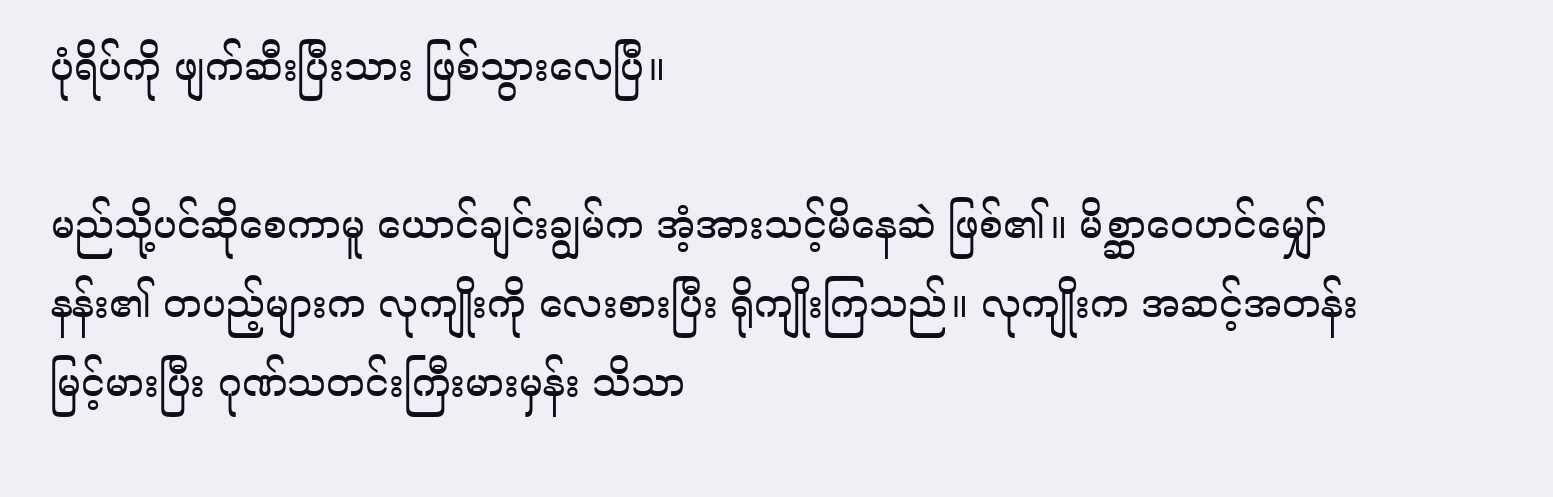ပုံရိပ်ကို ဖျက်ဆီးပြီးသား ဖြစ်သွားလေပြီ။

မည်သို့ပင်ဆိုစေကာမူ ယောင်ချင်းချွမ်က အံ့အားသင့်မိနေဆဲ ဖြစ်၏။ မိစ္ဆာဝေဟင်မျှော်နန်း၏ တပည့်များက လုကျိုးကို လေးစားပြီး ရိုကျိုးကြသည်။ လုကျိုးက အဆင့်အတန်း မြင့်မားပြီး ဂုဏ်သတင်းကြီးမားမှန်း သိသာ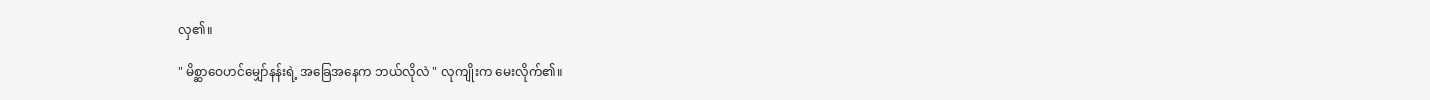လှ၏။

" မိစ္ဆာဝေဟင်မျှော်နန်းရဲ့ အခြေအနေက ဘယ်လိုလဲ " လုကျိုးက မေးလိုက်၏။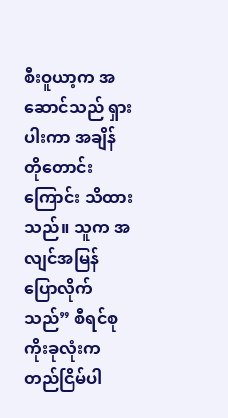စီးဝူယာ့က အဆောင်သည် ရှားပါးကာ အချိန်တိုတောင်းကြောင်း သိထားသည်။ သူက အလျင်အမြန် ပြောလိုက်သည်” စီရင်စုကိုးခုလုံးက တည်ငြိမ်ပါ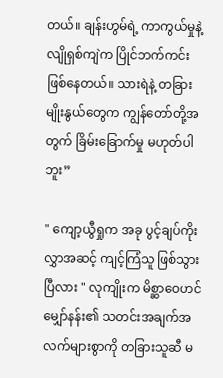တယ်။ ချန်းဟွမ်ရဲ့ ကာကွယ်မှုနဲ့ လျိုရှစ်ကျဲက ပြိုင်ဘက်ကင်း ဖြစ်နေတယ်။ သားရဲနဲ့ တခြားမျိုးနွယ်တွေက ကျွန်တော်တို့အတွက် ခြိမ်းခြောက်မှု မဟုတ်ပါဘူး”

" ကျော့ယွီရှုက အခု ပွင့်ချပ်ကိုးလွှာအဆင့် ကျင့်ကြံသူ ဖြစ်သွားပြီလား " လုကျိုးက မိစ္ဆာဝေဟင်မျှော်နန်း၏ သတင်းအချက်အလက်များစွာကို တခြားသူဆီ မ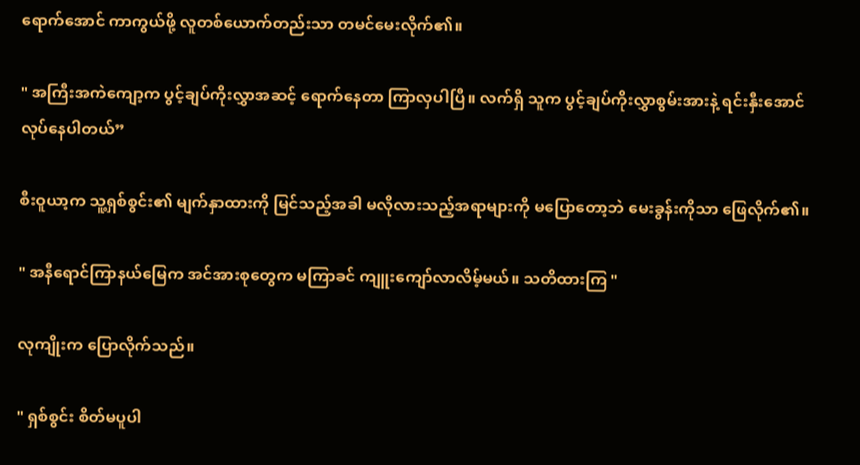ရောက်အောင် ကာကွယ်ဖို့ လူတစ်ယောက်တည်းသာ တမင်မေးလိုက်၏။

" အကြီးအကဲကျော့က ပွင့်ချပ်ကိုးလွှာအဆင့် ရောက်နေတာ ကြာလှပါပြီ။ လက်ရှိ သူက ပွင့်ချပ်ကိုးလွှာစွမ်းအားနဲ့ ရင်းနှီးအောင် လုပ်နေပါတယ်”

စီးဝူယာ့က သူ့ရှစ်စွင်း၏ မျက်နှာထားကို မြင်သည့်အခါ မလိုလားသည့်အရာများကို မပြောတော့ဘဲ မေးခွန်းကိုသာ ဖြေလိုက်၏။

" အနီရောင်ကြာနယ်မြေက အင်အားစုတွေက မကြာခင် ကျူးကျော်လာလိမ့်မယ်။ သတိထားကြ "

လုကျိုးက ပြောလိုက်သည်။

" ရှစ်စွင်း စိတ်မပူပါ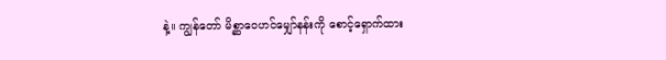နဲ့။ ကျွန်တော် မိစ္ဆာဝေဟင်မျှော်နန်းကို စောင့်ရှောက်ထား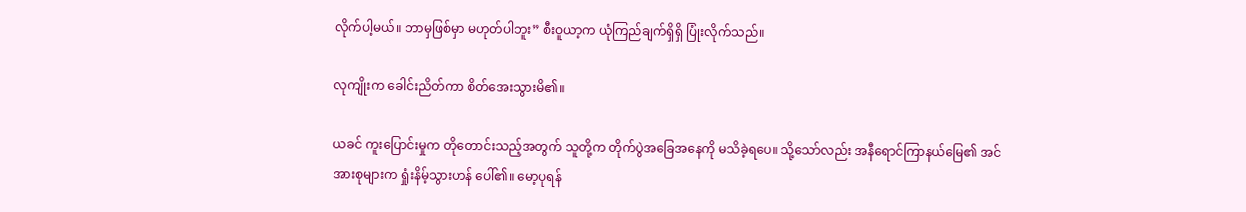လိုက်ပါ့မယ်။ ဘာမှဖြစ်မှာ မဟုတ်ပါဘူး” စီးဝူယာ့က ယုံကြည်ချက်ရှိရှိ ပြုံးလိုက်သည်။

လုကျိုးက ခေါင်းညိတ်ကာ စိတ်အေးသွားမိ၏။

ယခင် ကူးပြောင်းမှုက တိုတောင်းသည့်အတွက် သူတို့က တိုက်ပွဲအခြေအနေကို မသိခဲ့ရပေ။ သို့သော်လည်း အနီရောင်ကြာနယ်မြေ၏ အင်အားစုများက ရှုံးနိမ့်သွားဟန် ပေါ်၏။ မော့ပုရန်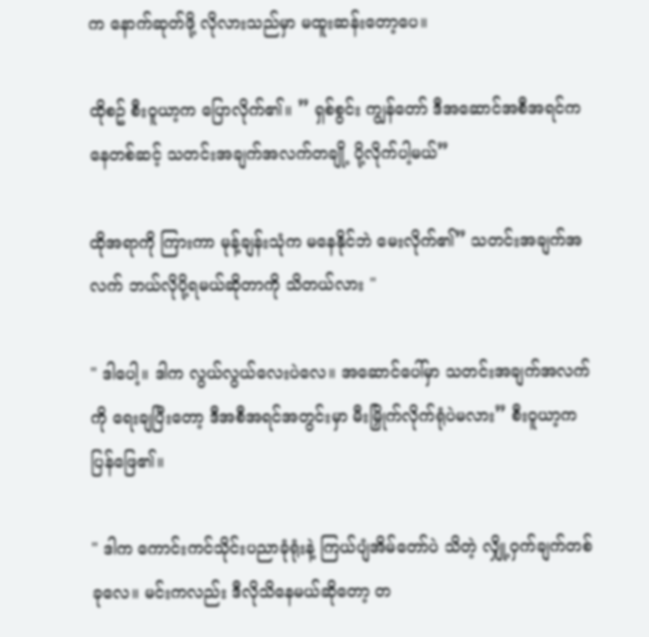က နောက်ဆုတ်ဖို့ လိုလားသည်မှာ မထူးဆန်းတော့ပေ။

ထိုစဥ် စီးဝူယာ့က ပြောလိုက်၏။ ” ရှစ်စွင်း ကျွန်တော် ဒီအဆောင်အစီအရင်ကနေတစ်ဆင့် သတင်းအချက်အလက်တချို့ ပို့လိုက်ပါ့မယ်”

ထိုအရာကို ကြားကာ မုန့်ချန်းသုံက မနေနိုင်ဘဲ မေးလိုက်၏” သတင်းအချက်အလက် ဘယ်လိုပို့ရမယ်ဆိုတာကို သိတယ်လား "

" ဒါပေါ့။ ဒါက လွယ်လွယ်လေးပဲလေ။ အဆောင်ပေါ်မှာ သတင်းအချက်အလက်ကို ရေးချပြီးတော့ ဒီအစီအရင်အတွင်းမှာ မီးမြှိုက်လိုက်ရုံပဲမလား” စီးဝူယာ့က ပြန်ဖြေ၏။

" ဒါက ကောင်းကင်သိုင်းပညာခုံရုံးနဲ့ ကြယ်ပျံအိမ်တော်ပဲ သိတဲ့ လျှို့ဝှက်ချက်တစ်ခုလေ။ မင်းကလည်း ဒီလိုသိနေမယ်ဆိုတော့ တ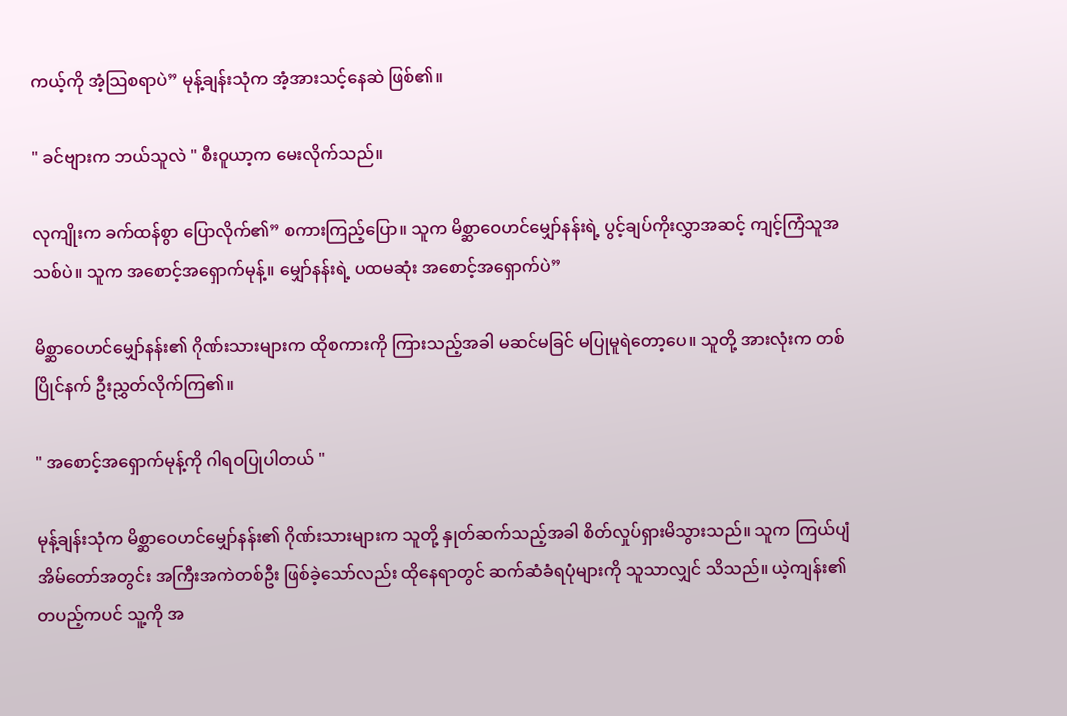ကယ့်ကို အံ့သြစရာပဲ” မုန့်ချန်းသုံက အံ့အားသင့်နေဆဲ ဖြစ်၏။

" ခင်ဗျားက ဘယ်သူလဲ " စီးဝူယာ့က မေးလိုက်သည်။

လုကျိုးက ခက်ထန်စွာ ပြောလိုက်၏” စကားကြည့်ပြော။ သူက မိစ္ဆာဝေဟင်မျှော်နန်းရဲ့ ပွင့်ချပ်ကိုးလွှာအဆင့် ကျင့်ကြံသူအသစ်ပဲ။ သူက အစောင့်အရှောက်မုန့်။ မျှော်နန်းရဲ့ ပထမဆုံး အစောင့်အရှောက်ပဲ”

မိစ္ဆာဝေဟင်မျှော်နန်း၏ ဂိုဏ်းသားများက ထိုစကားကို ကြားသည့်အခါ မဆင်မခြင် မပြုမူရဲတော့ပေ။ သူတို့ အားလုံးက တစ်ပြိုင်နက် ဦးညွှတ်လိုက်ကြ၏။

" အစောင့်အရှောက်မုန့်ကို ဂါရဝပြုပါတယ် "

မုန့်ချန်းသုံက မိစ္ဆာဝေဟင်မျှော်နန်း၏ ဂိုဏ်းသားများက သူတို့ နှုတ်ဆက်သည့်အခါ စိတ်လှုပ်ရှားမိသွားသည်။ သူက ကြယ်ပျံအိမ်တော်အတွင်း အကြီးအကဲတစ်ဦး ဖြစ်ခဲ့သော်လည်း ထိုနေရာတွင် ဆက်ဆံခံရပုံများကို သူသာလျှင် သိသည်။ ယဲ့ကျန်း၏ တပည့်ကပင် သူ့ကို အ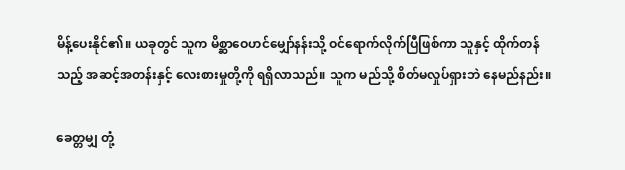မိန့်ပေးနိုင်၏။ ယခုတွင် သူက မိစ္ဆာဝေဟင်မျှော်နန်းသို့ ဝင်ရောက်လိုက်ပြီဖြစ်ကာ သူနှင့် ထိုက်တန်သည့် အဆင့်အတန်းနှင့် လေးစားမှုတို့ကို ရရှိလာသည်။ သူက မည်သို့ စိတ်မလှုပ်ရှားဘဲ နေမည်နည်း။

ခေတ္တမျှ တုံ့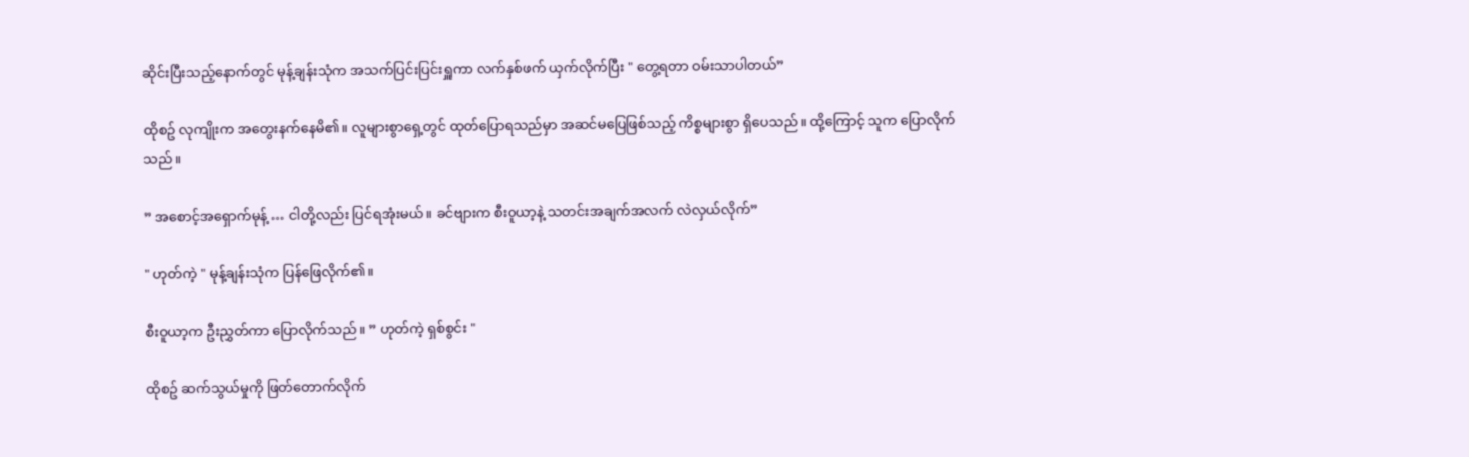ဆိုင်းပြီးသည့်နောက်တွင် မုန့်ချန်းသုံက အသက်ပြင်းပြင်းရှူကာ လက်နှစ်ဖက် ယှက်လိုက်ပြီး " တွေ့ရတာ ဝမ်းသာပါတယ်”

ထိုစဥ် လုကျိုးက အတွေးနက်နေမိ၏။ လူများစွာရှေ့တွင် ထုတ်ပြောရသည်မှာ အဆင်မပြေဖြစ်သည့် ကိစ္စများစွာ ရှိပေသည်။ ထို့ကြောင့် သူက ပြောလိုက်သည်။

” အစောင့်အရှောက်မုန့် … ငါတို့လည်း ပြင်ရအုံးမယ်။ ခင်ဗျားက စီးဝူယာ့နဲ့ သတင်းအချက်အလက် လဲလှယ်လိုက်”

" ဟုတ်ကဲ့ " မုန့်ချန်းသုံက ပြန်ဖြေလိုက်၏။

စီးဝူယာ့က ဦးညွှတ်ကာ ပြောလိုက်သည်။ ” ဟုတ်ကဲ့ ရှစ်စွင်း "

ထိုစဥ် ဆက်သွယ်မှုကို ဖြတ်တောက်လိုက်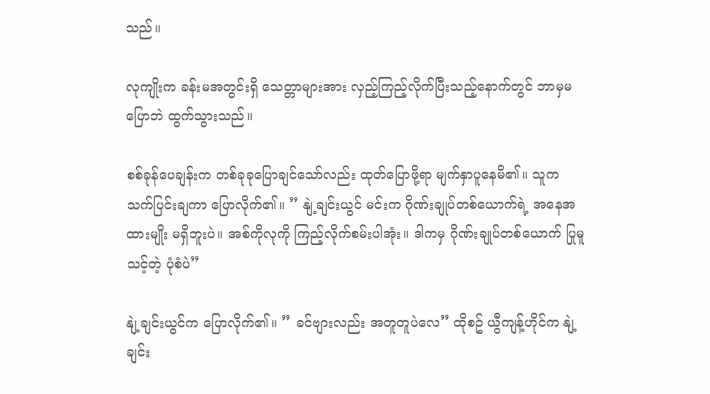သည်။

လုကျိုးက ခန်းမအတွင်းရှိ သေတ္တာများအား လှည့်ကြည့်လိုက်ပြီးသည့်နောက်တွင် ဘာမှမပြောဘဲ ထွက်သွားသည်။

စစ်ခုန်ပေချန်းက တစ်ခုခုပြောချင်သော်လည်း ထုတ်ပြောဖို့ရာ မျက်နှာပူနေမိ၏။ သူက သက်ပြင်းချကာ ပြောလိုက်၏။ ” နျဲ့ချင်းယွင် မင်းက ဂိုဏ်းချုပ်တစ်ယောက်ရဲ့ အနေအထားမျိုး မရှိဘူးပဲ။ အစ်ကိုလုကို ကြည့်လိုက်စမ်းပါအုံး။ ဒါကမှ ဂိုဏ်းချုပ်တစ်ယောက် ပြုမူသင့်တဲ့ ပုံစံပဲ”

နျဲ့ချင်းယွင်က ပြောလိုက်၏။ ” ခင်ဗျားလည်း အတူတူပဲလေ” ထိုစဥ် ယွီကျန့်ဟိုင်က နျဲ့ချင်း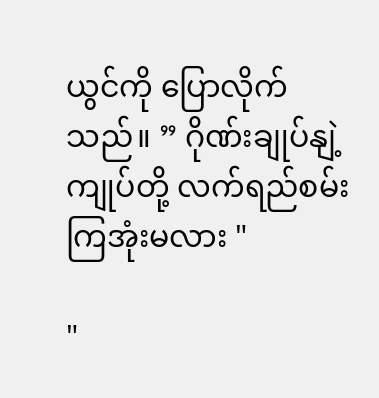ယွင်ကို ပြောလိုက်သည်။ ” ဂိုဏ်းချုပ်နျဲ့ ကျုပ်တို့ လက်ရည်စမ်းကြအုံးမလား "

"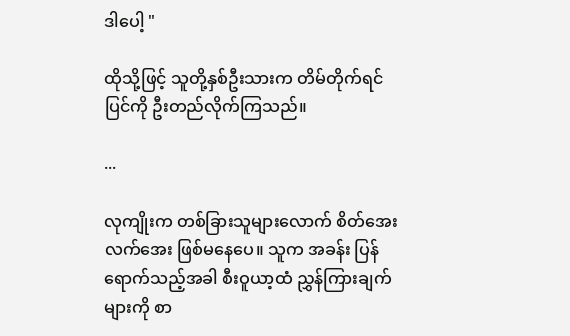ဒါပေါ့ "

ထိုသို့ဖြင့် သူတို့နှစ်ဦးသားက တိမ်တိုက်ရင်ပြင်ကို ဦးတည်လိုက်ကြသည်။

...

လုကျိုးက တစ်ခြားသူများလောက် စိတ်အေးလက်အေး ဖြစ်မနေပေ။ သူက အခန်း ပြန်ရောက်သည့်အခါ စီးဝူယာ့ထံ ညွှန်ကြားချက်များကို စာ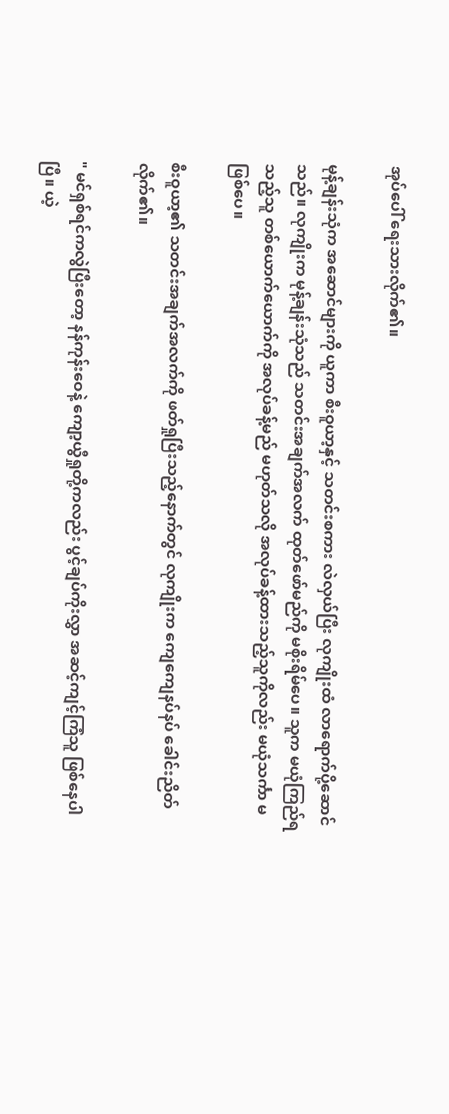အုပ်ပေါ် ရေးသားလိုက်၏။

မုန့်ချန်းသုံက အဆောင်များကို ယူကာ စီးဝူယာ့နှင့် သတင်းစကား လဲလှယ်ပြီး လုကျိုးထံ လာရောက်ပို့ဆောင်သည်။ လုကျိုးက မုန့်ချန်းသုံသည် သတင်းအချက်အလက် ထုတ်ဖော်မည်ကို မစိုးရိမ်ပေ။ သူက မယုံကြည်ရသည့်သူ တစ်ယောက်ယောက်ကို အလုပ်ခန့်မည် မဟုတ်သလို အလုပ်ခန့်ထားသည့်သူကိုလည်း မယုံသင်္ကာ မဖြစ်ပေ။

စီးဝူယာ့၏ သတင်းအချက်အလက်ကို ဖတ်ရှုပြီးသည့်နောက်တွင် လုကျိုးက ကျေကျေနပ်နပ် ခေါင်းညိတ်လိုက်၏။

" မင်ရှစ်ရင်ကလွဲပြီးတော့ နန်ကုန်းဝေနဲ့ ကျော့ယွီရှုတို့ကလည်း ပွင့်ချပ်ကိုးလွှာ အဆင့်ကျင့်ကြံသူ ဖြစ်နေပါပြီ။ ယဲ့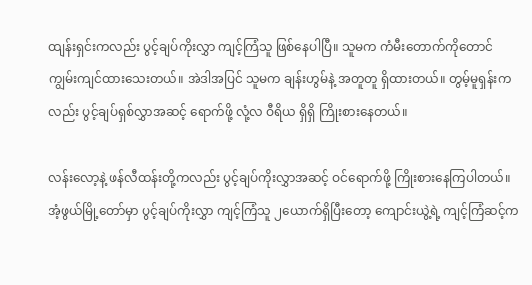ထျန်းရှင်းကလည်း ပွင့်ချပ်ကိုးလွှာ ကျင့်ကြံသူ ဖြစ်နေပါပြီ။ သူမက ကံမီးတောက်ကိုတောင် ကျွမ်းကျင်ထားသေးတယ်။ အဲဒါအပြင် သူမက ချန်းဟွမ်နဲ့ အတူတူ ရှိထားတယ်။ တွမ့်မူရှန်းကလည်း ပွင့်ချပ်ရှစ်လွှာအဆင့် ရောက်ဖို့ လုံ့လ ဝီရိယ ရှိရှိ ကြိုးစားနေတယ်။

လန်းလော့နဲ့ ဖန်လီထန်းတို့ကလည်း ပွင့်ချပ်ကိုးလွှာအဆင့် ဝင်ရောက်ဖို့ ကြိုးစားနေကြပါတယ်။ အံ့ဖွယ်မြို့တော်မှာ ပွင့်ချပ်ကိုးလွှာ ကျင့်ကြံသူ ၂ယောက်ရှိပြီးတော့ ကျောင်းယွဲ့ရဲ့ ကျင့်ကြံဆင့်က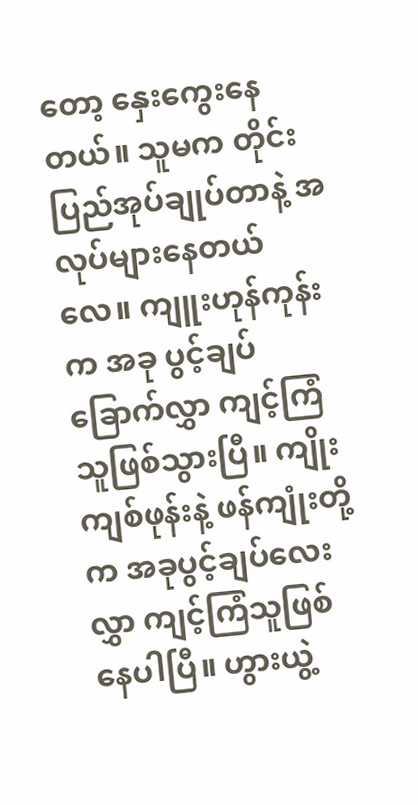တော့ နှေးကွေးနေတယ်။ သူမက တိုင်းပြည်အုပ်ချုပ်တာနဲ့ အလုပ်များနေတယ်လေ။ ကျူးဟုန်ကုန်းက အခု ပွင့်ချပ်ခြောက်လွှာ ကျင့်ကြံသူဖြစ်သွားပြီ။ ကျိုးကျစ်ဖုန်းနဲ့ ဖန်ကျုံးတို့က အခုပွင့်ချပ်လေးလွှာ ကျင့်ကြံသူဖြစ်နေပါပြီ။ ဟွားယွဲ့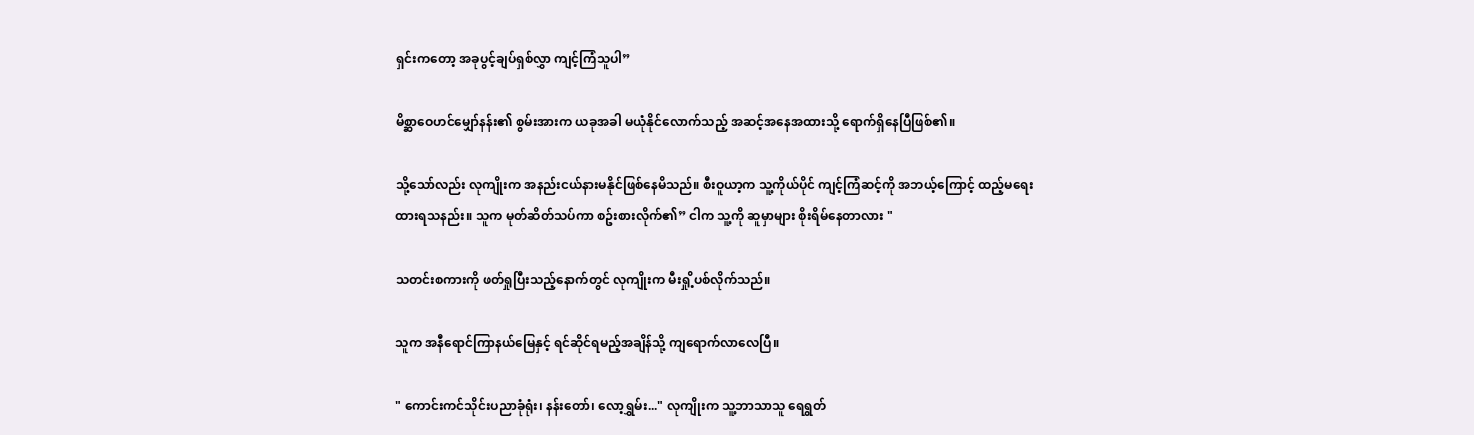ရှင်းကတော့ အခုပွင့်ချပ်ရှစ်လွှာ ကျင့်ကြံသူပါ”

မိစ္ဆာဝေဟင်မျှော်နန်း၏ စွမ်းအားက ယခုအခါ မယုံနိုင်လောက်သည့် အဆင့်အနေအထားသို့ ရောက်ရှိနေပြီဖြစ်၏။

သို့သော်လည်း လုကျိုးက အနည်းငယ်နားမနိုင်ဖြစ်နေမိသည်။ စီးဝူယာ့က သူ့ကိုယ်ပိုင် ကျင့်ကြံဆင့်ကို အဘယ့်ကြောင့် ထည့်မရေးထားရသနည်း။ သူက မုတ်ဆိတ်သပ်ကာ စဥ်းစားလိုက်၏” ငါက သူ့ကို ဆူမှာများ စိုးရိမ်နေတာလား "

သတင်းစကားကို ဖတ်ရှုပြီးသည့်နောက်တွင် လုကျိုးက မီးရှို့ပစ်လိုက်သည်။

သူက အနီရောင်ကြာနယ်မြေနှင့် ရင်ဆိုင်ရမည့်အချိန်သို့ ကျရောက်လာလေပြီ။

" ကောင်းကင်သိုင်းပညာခုံရုံး၊ နန်းတော်၊ လော့ရွှမ်း..." လုကျိုးက သူ့ဘာသာသူ ရေရွတ်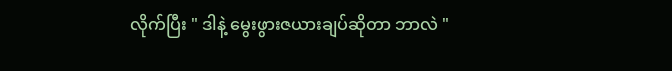လိုက်ပြီး " ဒါနဲ့ မွေးဖွားဇယားချပ်ဆိုတာ ဘာလဲ "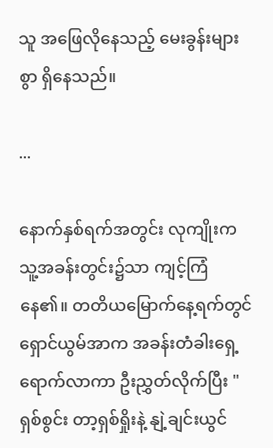သူ အဖြေလိုနေသည့် မေးခွန်းများစွာ ရှိနေသည်။

...

နောက်နှစ်ရက်အတွင်း လုကျိုးက သူ့အခန်းတွင်း၌သာ ကျင့်ကြံနေ၏။ တတိယမြောက်နေ့ရက်တွင် ရှောင်ယွမ်အာက အခန်းတံခါးရှေ့ရောက်လာကာ ဦးညွှတ်လိုက်ပြီး " ရှစ်စွင်း တာ့ရှစ်ရှိုးနဲ့ နျဲ့ချင်းယွင်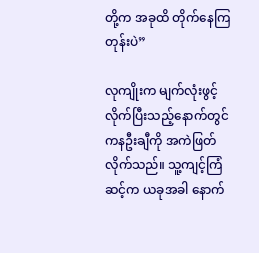တို့က အခုထိ တိုက်နေကြတုန်းပဲ”

လုကျိုးက မျက်လုံးဖွင့်လိုက်ပြီးသည့်နောက်တွင် ကနဦးချီကို အကဲဖြတ်လိုက်သည်။ သူ့ကျင့်ကြံဆင့်က ယခုအခါ နောက်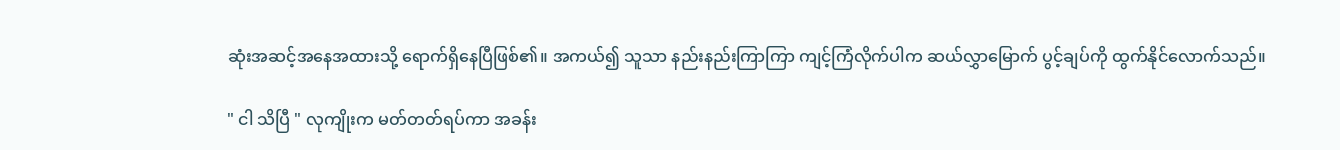ဆုံးအဆင့်အနေအထားသို့ ရောက်ရှိနေပြီဖြစ်၏။ အကယ်၍ သူသာ နည်းနည်းကြာကြာ ကျင့်ကြံလိုက်ပါက ဆယ်လွှာမြောက် ပွင့်ချပ်ကို ထွက်နိုင်လောက်သည်။

" ငါ သိပြီ " လုကျိုးက မတ်တတ်ရပ်ကာ အခန်း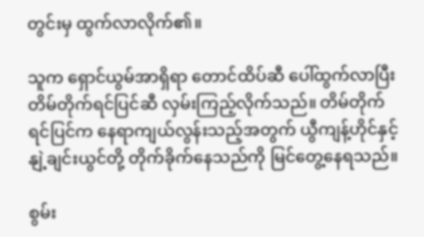တွင်းမှ ထွက်လာလိုက်၏။

သူက ရှောင်ယွမ်အာရှိရာ တောင်ထိပ်ဆီ ပေါ်ထွက်လာပြီး တိမ်တိုက်ရင်ပြင်ဆီ လှမ်းကြည့်လိုက်သည်။ တိမ်တိုက်ရင်ပြင်က နေရာကျယ်လွန်းသည့်အတွက် ယွီကျန့်ဟိုင်နှင့် နျဲ့ချင်းယွင်တို့ တိုက်ခိုက်နေသည်ကို မြင်တွေ့နေရသည်။

စွမ်း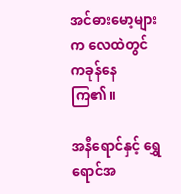အင်ဓားမော့များက လေထဲတွင် ကခုန်နေကြ၏။

အနီရောင်နှင့် ရွှေရောင်အ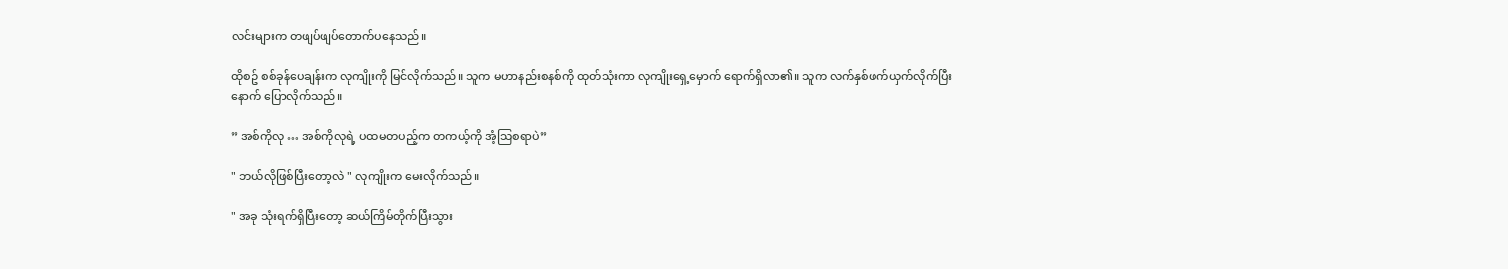လင်းများက တဖျပ်ဖျပ်တောက်ပနေသည်။

ထိုစဥ် စစ်ခုန်ပေချန်းက လုကျိုးကို မြင်လိုက်သည်။ သူက မဟာနည်းစနစ်ကို ထုတ်သုံးကာ လုကျိုးရှေ့မှောက် ရောက်ရှိလာ၏။ သူက လက်နှစ်ဖက်ယှက်လိုက်ပြီးနောက် ပြောလိုက်သည်။

” အစ်ကိုလု … အစ်ကိုလုရဲ့ ပထမတပည့်က တကယ့်ကို အံ့သြစရာပဲ”

" ဘယ်လိုဖြစ်ပြီးတော့လဲ " လုကျိုးက မေးလိုက်သည်။

" အခု သုံးရက်ရှိပြီးတော့ ဆယ်ကြိမ်တိုက်ပြီးသွား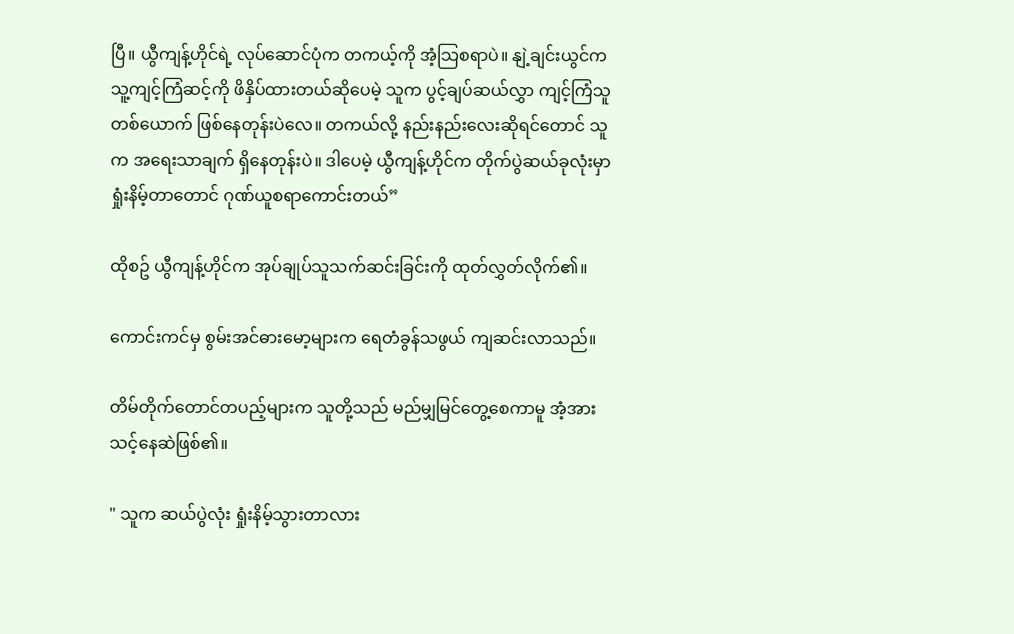ပြီ။ ယွီကျန့်ဟိုင်ရဲ့ လုပ်ဆောင်ပုံက တကယ့်ကို အံ့သြစရာပဲ။ နျဲ့ချင်းယွင်က သူ့ကျင့်ကြံဆင့်ကို ဖိနှိပ်ထားတယ်ဆိုပေမဲ့ သူက ပွင့်ချပ်ဆယ်လွှာ ကျင့်ကြံသူတစ်ယောက် ဖြစ်နေတုန်းပဲလေ။ တကယ်လို့ နည်းနည်းလေးဆိုရင်တောင် သူက အရေးသာချက် ရှိနေတုန်းပဲ။ ဒါပေမဲ့ ယွီကျန့်ဟိုင်က တိုက်ပွဲဆယ်ခုလုံးမှာ ရှုံးနိမ့်တာတောင် ဂုဏ်ယူစရာကောင်းတယ်”

ထိုစဥ် ယွီကျန့်ဟိုင်က အုပ်ချုပ်သူသက်ဆင်းခြင်းကို ထုတ်လွှတ်လိုက်၏။

ကောင်းကင်မှ စွမ်းအင်ဓားမော့များက ရေတံခွန်သဖွယ် ကျဆင်းလာသည်။

တိမ်တိုက်တောင်တပည့်များက သူတို့သည် မည်မျှမြင်တွေ့စေကာမူ အံ့အားသင့်နေဆဲဖြစ်၏။

" သူက ဆယ်ပွဲလုံး ရှုံးနိမ့်သွားတာလား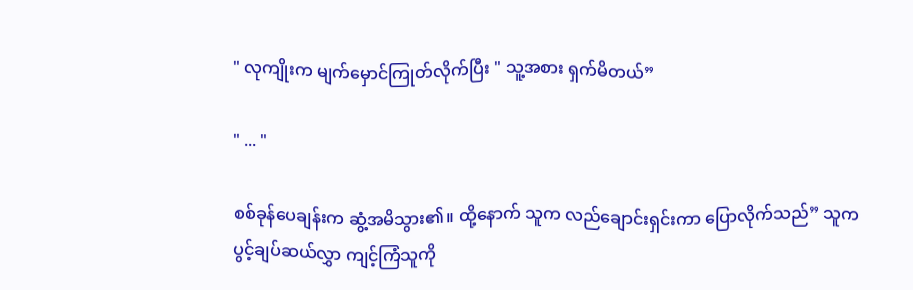" လုကျိုးက မျက်မှောင်ကြုတ်လိုက်ပြီး " သူ့အစား ရှက်မိတယ်”

" ... "

စစ်ခုန်ပေချန်းက ဆွံ့အမိသွား၏။ ထို့နောက် သူက လည်ချောင်းရှင်းကာ ပြောလိုက်သည်” သူက ပွင့်ချပ်ဆယ်လွှာ ကျင့်ကြံသူကို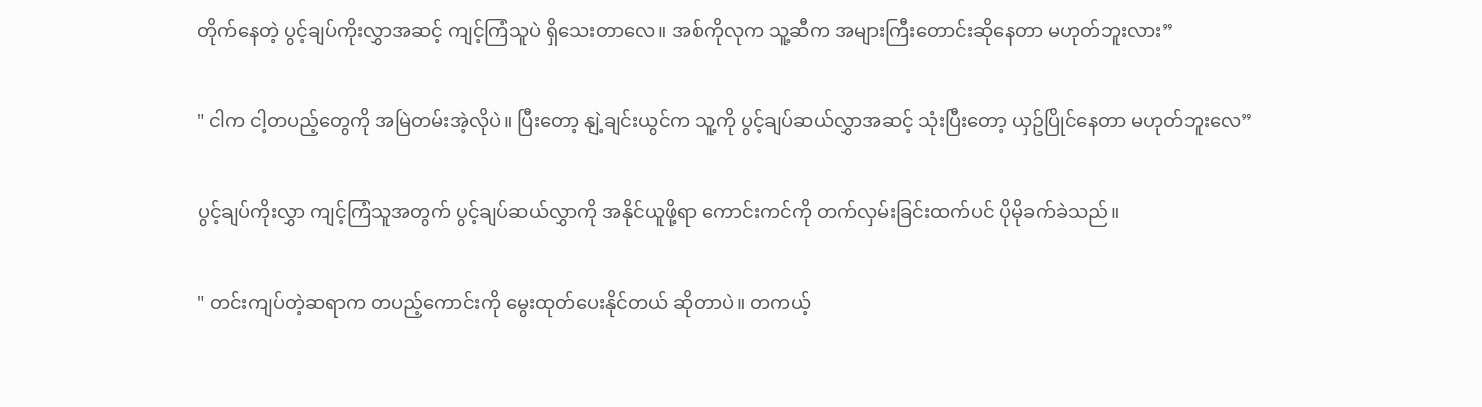တိုက်နေတဲ့ ပွင့်ချပ်ကိုးလွှာအဆင့် ကျင့်ကြံသူပဲ ရှိသေးတာလေ။ အစ်ကိုလုက သူ့ဆီက အများကြီးတောင်းဆိုနေတာ မဟုတ်ဘူးလား”

" ငါက ငါ့တပည့်တွေကို အမြဲတမ်းအဲ့လိုပဲ။ ပြီးတော့ နျဲ့ချင်းယွင်က သူ့ကို ပွင့်ချပ်ဆယ်လွှာအဆင့် သုံးပြီးတော့ ယှဥ်ပြိုင်နေတာ မဟုတ်ဘူးလေ”

ပွင့်ချပ်ကိုးလွှာ ကျင့်ကြံသူအတွက် ပွင့်ချပ်ဆယ်လွှာကို အနိုင်ယူဖို့ရာ ကောင်းကင်ကို တက်လှမ်းခြင်းထက်ပင် ပိုမိုခက်ခဲသည်။

" တင်းကျပ်တဲ့ဆရာက တပည့်ကောင်းကို မွေးထုတ်ပေးနိုင်တယ် ဆိုတာပဲ။ တကယ့်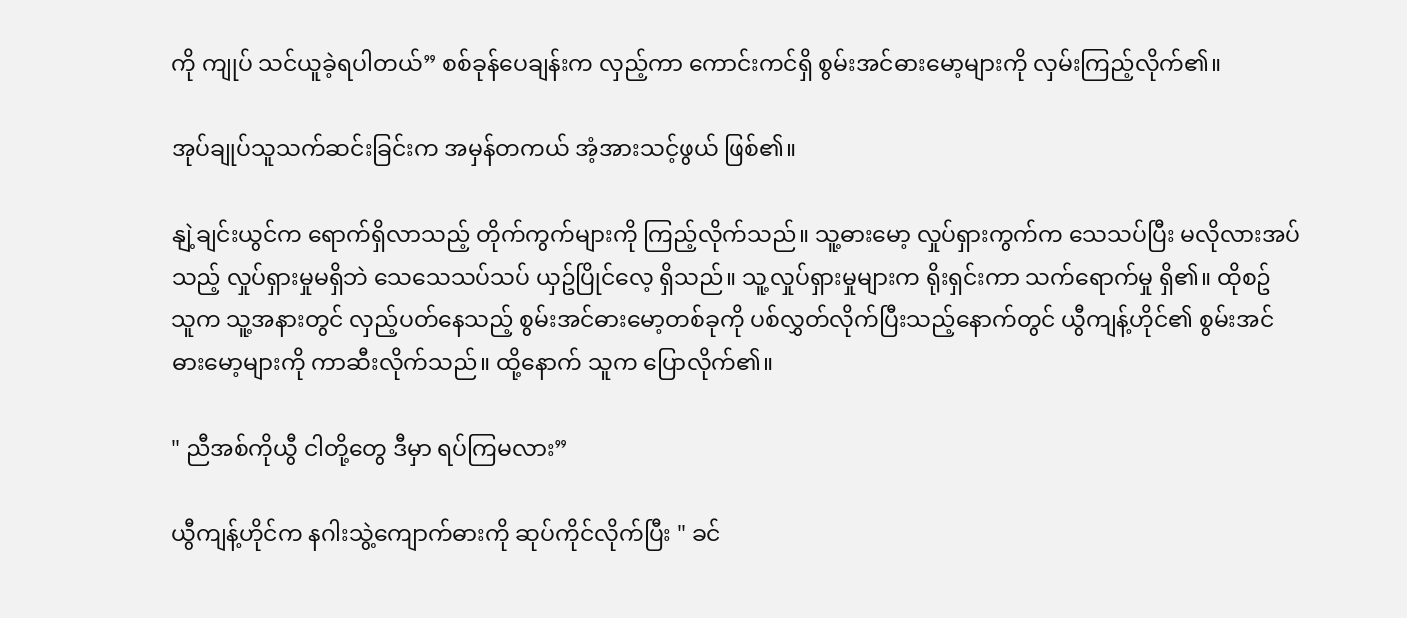ကို ကျုပ် သင်ယူခဲ့ရပါတယ်” စစ်ခုန်ပေချန်းက လှည့်ကာ ကောင်းကင်ရှိ စွမ်းအင်ဓားမော့များကို လှမ်းကြည့်လိုက်၏။

အုပ်ချုပ်သူသက်ဆင်းခြင်းက အမှန်တကယ် အံ့အားသင့်ဖွယ် ဖြစ်၏။

နျဲ့ချင်းယွင်က ရောက်ရှိလာသည့် တိုက်ကွက်များကို ကြည့်လိုက်သည်။ သူ့ဓားမော့ လှုပ်ရှားကွက်က သေသပ်ပြီး မလိုလားအပ်သည့် လှုပ်ရှားမှုမရှိဘဲ သေသေသပ်သပ် ယှဥ်ပြိုင်လေ့ ရှိသည်။ သူ့လှုပ်ရှားမှုများက ရိုးရှင်းကာ သက်ရောက်မှု ရှိ၏။ ထိုစဥ် သူက သူ့အနားတွင် လှည့်ပတ်နေသည့် စွမ်းအင်ဓားမော့တစ်ခုကို ပစ်လွှတ်လိုက်ပြီးသည့်နောက်တွင် ယွီကျန့်ဟိုင်၏ စွမ်းအင်ဓားမော့များကို ကာဆီးလိုက်သည်။ ထို့နောက် သူက ပြောလိုက်၏။

" ညီအစ်ကိုယွီ ငါတို့တွေ ဒီမှာ ရပ်ကြမလား”

ယွီကျန့်ဟိုင်က နဂါးသွဲ့ကျောက်ဓားကို ဆုပ်ကိုင်လိုက်ပြီး " ခင်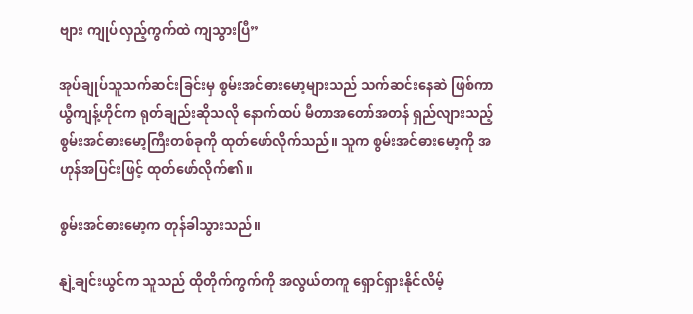ဗျား ကျုပ်လှည့်ကွက်ထဲ ကျသွားပြီ”

အုပ်ချုပ်သူသက်ဆင်းခြင်းမှ စွမ်းအင်ဓားမော့များသည် သက်ဆင်းနေဆဲ ဖြစ်ကာ ယွီကျန့်ဟိုင်က ရုတ်ချည်းဆိုသလို နောက်ထပ် မီတာအတော်အတန် ရှည်လျားသည့် စွမ်းအင်ဓားမော့ကြီးတစ်ခုကို ထုတ်ဖော်လိုက်သည်။ သူက စွမ်းအင်ဓားမော့ကို အဟုန်အပြင်းဖြင့် ထုတ်ဖော်လိုက်၏။

စွမ်းအင်ဓားမော့က တုန်ခါသွားသည်။

နျဲ့ချင်းယွင်က သူသည် ထိုတိုက်ကွက်ကို အလွယ်တကူ ရှောင်ရှားနိုင်လိမ့်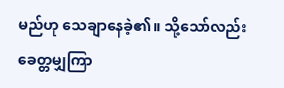မည်ဟု သေချာနေခဲ့၏။ သို့သော်လည်း ခေတ္တမျှကြာ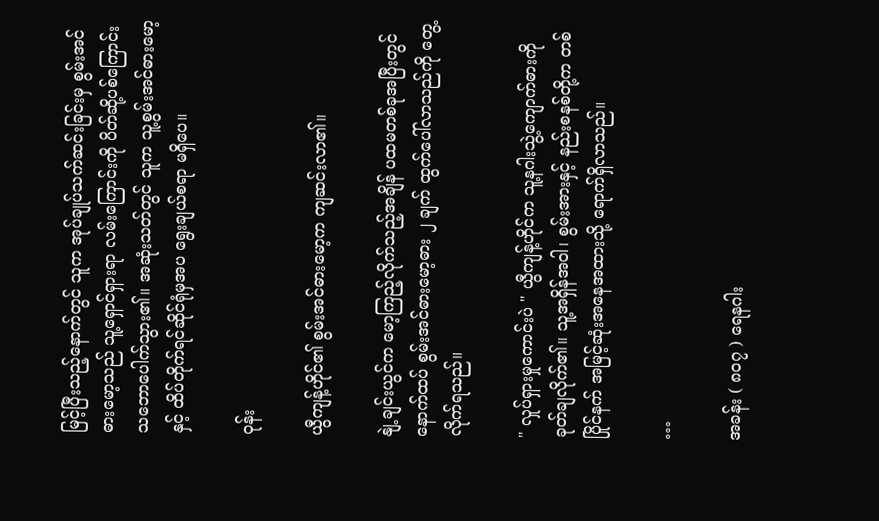မြင့်ပြီးသည့်နောက်တွင် သူက အုပ်ချုပ်သက်ဆင်းခြင်းမှ စွမ်းအင်ဓားမော့သည် သူ့ရှောင်ရှားရာ လမ်းကြောင်းကို ပိတ်ဆို့ပစ်ကြောင်း သဘောပေါက်သွား၏။ အဆုံးသတ်တွင် သူက သူ့စွမ်းအင်ဓားမော့နှင့် ထိပ်တိုက်ရင်ဆိုင်ရုံမှအပ ရွေးချယ်စရာ မရှိပေ။

ဝုန်း

ယွီကျန့်ဟိုင်၏ စွမ်းအင်ဓားမော့က ကျဆင်းလာ၏။

နျဲ့ချင်းယွင်က မော့ကြည့်လိုက်သည့်အချိန် ပထမတစ်ခုအပြီးတွင် နောက်ထပ် စွမ်းအင်ဓားမော့ဓား ၂ ချက် ထွက်ပေါ်လာသည်ကို တွေ့လိုက်ရသည်။

" လှုပ်ရှားမှုကောင်းပဲ " ယွီကျန့်ဟိုင်က သူ့နဂါးသွဲ့ကျောက်ဓားကို ခုတ်ချလိုက်၏။ သူ့အရှိန်အဝါ၊ စွမ်းအားနှင့် နည်းစနစ်တို့က တစ်ပြိုင်နက် အမြင့်ဆုံးအနေအထားသို့ ရောက်ရှိလာသည်။

…

အခန်း ( ၈၀၇ ) ရေနဂါး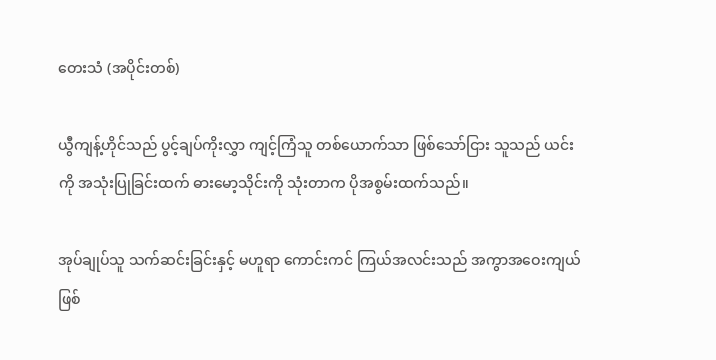တေးသံ (အပိုင်းတစ်)

ယွီကျန့်ဟိုင်သည် ပွင့်ချပ်ကိုးလွှာ ကျင့်ကြံသူ တစ်ယောက်သာ ဖြစ်သော်ငြား သူသည် ယင်းကို အသုံးပြုခြင်းထက် ဓားမော့သိုင်းကို သုံးတာက ပိုအစွမ်းထက်သည်။

အုပ်ချုပ်သူ သက်ဆင်းခြင်းနှင့် မဟူရာ ကောင်းကင် ကြယ်အလင်းသည် အကွာအဝေးကျယ် ဖြစ်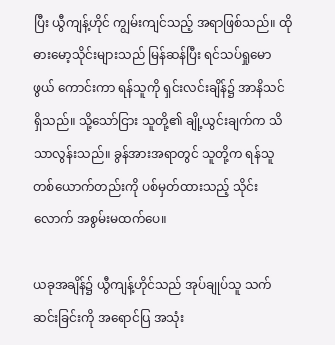ပြီး ယွီကျန့်ဟိုင် ကျွမ်းကျင်သည့် အရာဖြစ်သည်။ ထို ဓားမော့သိုင်းများသည် မြန်ဆန်ပြီး ရင်သပ်ရှုမောဖွယ် ကောင်းကာ ရန်သူကို ရှင်းလင်းချိန်၌ အာနိသင် ရှိသည်။ သို့သော်ငြား သူတို့၏ ချို့ယွင်းချက်က သိသာလွန်းသည်။ ခွန်အားအရာတွင် သူတို့က ရန်သူတစ်ယောက်တည်းကို ပစ်မှတ်ထားသည့် သိုင်းလောက် အစွမ်းမထက်ပေ။

ယခုအချိန်၌ ယွီကျန့်ဟိုင်သည် အုပ်ချုပ်သူ သက်ဆင်းခြင်းကို အရောင်ပြ အသုံး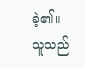ခဲ့၏။ သူသည်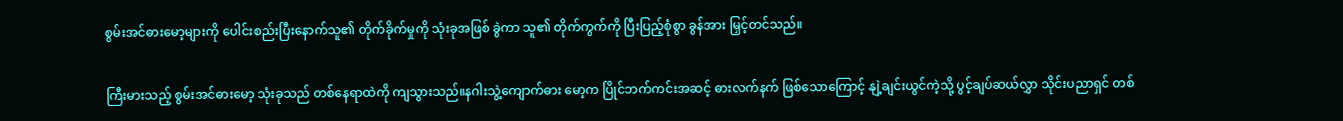စွမ်းအင်ဓားမော့များကို ပေါင်းစည်းပြီးနောက်သူ၏ တိုက်ခိုက်မှုကို သုံးခုအဖြစ် ခွဲကာ သူ၏ တိုက်ကွက်ကို ပြီးပြည့်စုံစွာ ခွန်အား မြှင့်တင်သည်။

ကြီးမားသည့် စွမ်းအင်ဓားမော့ သုံးခုသည် တစ်နေရာထဲကို ကျသွားသည်။နဂါးသွဲ့ကျောက်ဓား မော့က ပြိုင်ဘက်ကင်းအဆင့် ဓားလက်နက် ဖြစ်သောကြောင့် နျဲ့ချင်းယွင်ကဲ့သို့ ပွင့်ချပ်ဆယ်လွှာ သိုင်းပညာရှင် တစ်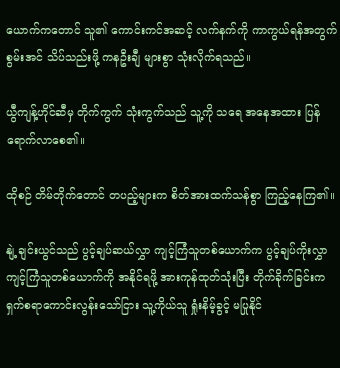ယောက်ကတောင် သူ၏ ကောင်းကင်အဆင့် လက်နက်ကို ကာကွယ်ရန်အတွက် စွမ်းအင် သိပ်သည်းဖို့ ကနဦးချီ များစွာ သုံးလိုက်ရသည်။

ယွီကျန့်ဟိုင်ဆီမှ တိုက်ကွက် သုံးကွက်သည် သူ့ကို သရေ အနေအထား ပြန်ရောက်လာစေ၏။

ထိုစဉ် တိမ်တိုက်တောင် တပည့်များက စိတ်အားထက်သန်စွာ ကြည့်နေကြ၏။

နျဲ့ချင်းယွင်သည် ပွင့်ချပ်ဆယ်လွှာ ကျင့်ကြံသူတစ်ယောက်က ပွင့်ချပ်ကိုးလွှာ ကျင့်ကြံသူတစ်ယောက်ကို အနိုင်ရဖို့ အားကုန်ထုတ်သုံးပြီး တိုက်ခိုက်ခြင်းက ရှက်စရာကောင်းလွန်းသော်ငြား သူ့ကိုယ်သူ ရှုံးနိမ့်ခွင့် မပြုနိုင်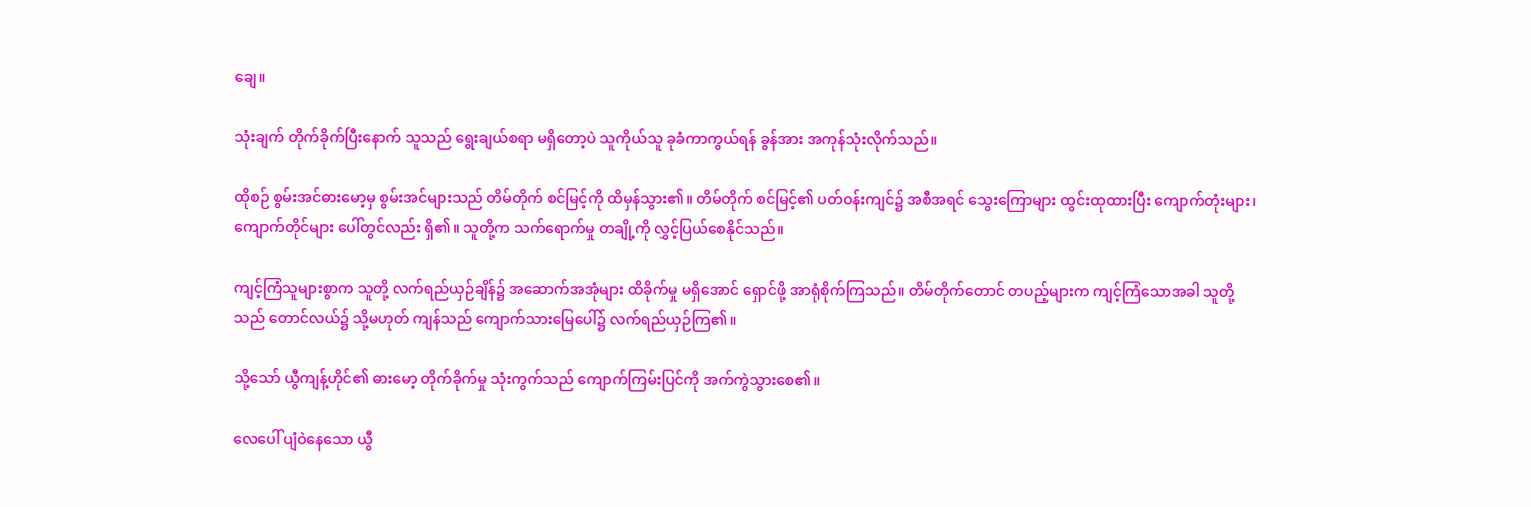ချေ။

သုံးချက် တိုက်ခိုက်ပြီးနောက် သူသည် ရွေးချယ်စရာ မရှိတော့ပဲ သူကိုယ်သူ ခုခံကာကွယ်ရန် ခွန်အား အကုန်သုံးလိုက်သည်။

ထိုစဉ် စွမ်းအင်ဓားမော့မှ စွမ်းအင်များသည် တိမ်တိုက် စင်မြင့်ကို ထိမှန်သွား၏။ တိမ်တိုက် စင်မြင့်၏ ပတ်ဝန်းကျင်၌ အစီအရင် သွေးကြောများ ထွင်းထုထားပြီး ကျောက်တုံးများ၊ ကျောက်တိုင်များ ပေါ်တွင်လည်း ရှိ၏။ သူတို့က သက်ရောက်မှု တချို့ကို လွှင့်ပြယ်စေနိုင်သည်။

ကျင့်ကြံသူများစွာက သူတို့ လက်ရည်ယှဉ်ချိန်၌ အဆောက်အအုံများ ထိခိုက်မှု မရှိအောင် ရှောင်ဖို့ အာရုံစိုက်ကြသည်။ တိမ်တိုက်တောင် တပည့်များက ကျင့်ကြံသောအခါ သူတို့သည် တောင်လယ်၌ သို့မဟုတ် ကျန်သည် ကျောက်သားမြေပေါ်၌ လက်ရည်ယှဉ်ကြ၏။

သို့သော် ယွီကျန့်ဟိုင်၏ ဓားမော့ တိုက်ခိုက်မှု သုံးကွက်သည် ကျောက်ကြမ်းပြင်ကို အက်ကွဲသွားစေ၏။

လေပေါ် ပျံဝဲနေသော ယွီ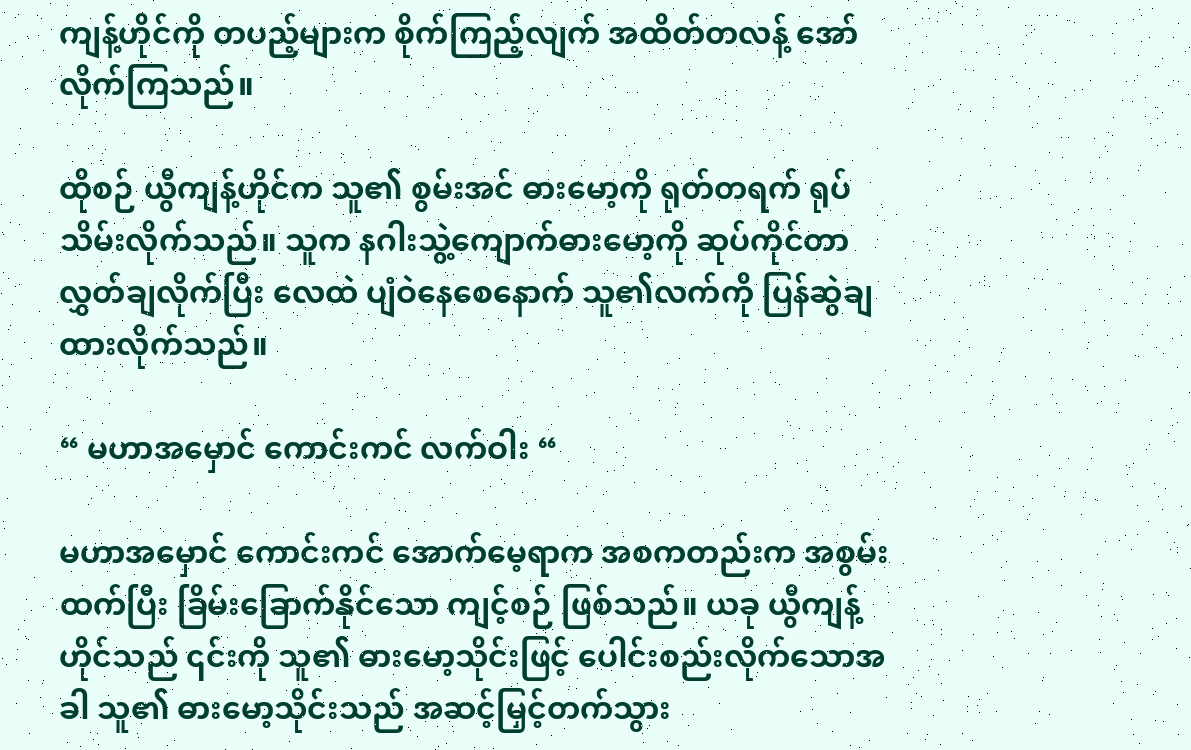ကျန့်ဟိုင်ကို တပည့်များက စိုက်ကြည့်လျက် အထိတ်တလန့် အော်လိုက်ကြသည်။

ထိုစဉ် ယွီကျန့်ဟိုင်က သူ၏ စွမ်းအင် ဓားမော့ကို ရုတ်တရက် ရုပ်သိမ်းလိုက်သည်။ သူက နဂါးသွဲ့ကျောက်ဓားမော့ကို ဆုပ်ကိုင်တာ လွှတ်ချလိုက်ပြီး လေထဲ ပျံဝဲနေစေနောက် သူ၏လက်ကို ပြန်ဆွဲချ ထားလိုက်သည်။

“ မဟာအမှောင် ကောင်းကင် လက်ဝါး “

မဟာအမှောင် ကောင်းကင် အောက်မေ့ရာက အစကတည်းက အစွမ်းထက်ပြီး ခြိမ်းခြောက်နိုင်သော ကျင့်စဉ် ဖြစ်သည်။ ယခု ယွီကျန့်ဟိုင်သည် ၎င်းကို သူ၏ ဓားမော့သိုင်းဖြင့် ပေါင်းစည်းလိုက်သောအခါ သူ၏ ဓားမော့သိုင်းသည် အဆင့်မြှင့်တက်သွား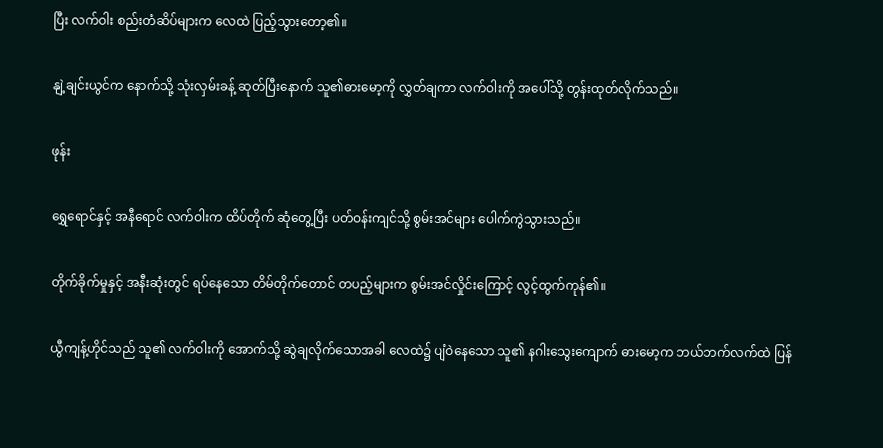ပြီး လက်ဝါး စည်းတံဆိပ်များက လေထဲ ပြည့်သွားတော့၏။

နျဲ့ချင်းယွင်က နောက်သို့ သုံးလှမ်းခန့် ဆုတ်ပြီးနောက် သူ၏ဓားမော့ကို လွှတ်ချကာ လက်ဝါးကို အပေါ်သို့ တွန်းထုတ်လိုက်သည်။

ဖုန်း

ရွှေရောင်နှင့် အနီရောင် လက်ဝါးက ထိပ်တိုက် ဆုံတွေ့ပြီး ပတ်ဝန်းကျင်သို့ စွမ်းအင်များ ပေါက်ကွဲသွားသည်။

တိုက်ခိုက်မှုနှင့် အနီးဆုံးတွင် ရပ်နေသော တိမ်တိုက်တောင် တပည့်များက စွမ်းအင်လှိုင်းကြောင့် လွင့်ထွက်ကုန်၏။

ယွီကျန့်ဟိုင်သည် သူ၏ လက်ဝါးကို အောက်သို့ ဆွဲချလိုက်သောအခါ လေထဲ၌ ပျံဝဲနေသော သူ၏ နဂါးသွေးကျောက် ဓားမော့က ဘယ်ဘက်လက်ထဲ ပြန်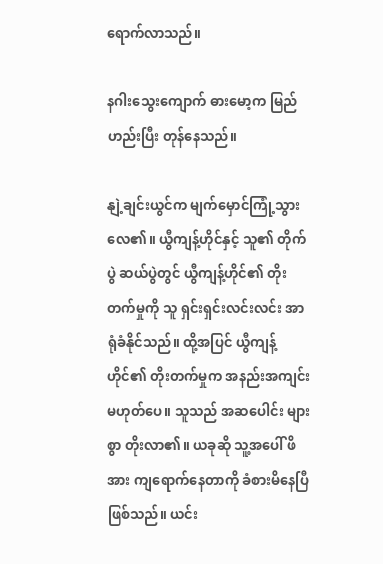ရောက်လာသည်။

နဂါးသွေးကျောက် ဓားမော့က မြည်ဟည်းပြီး တုန်နေသည်။

နျဲ့ချင်းယွင်က မျက်မှောင်ကြုံ့သွားလေ၏။ ယွီကျန့်ဟိုင်နှင့် သူ၏ တိုက်ပွဲ ဆယ်ပွဲတွင် ယွီကျန့်ဟိုင်၏ တိုးတက်မှုကို သူ ရှင်းရှင်းလင်းလင်း အာရုံခံနိုင်သည်။ ထို့အပြင် ယွီကျန့်ဟိုင်၏ တိုးတက်မှုက အနည်းအကျင်း မဟုတ်ပေ။ သူသည် အဆပေါင်း များစွာ တိုးလာ၏။ ယခုဆို သူ့အပေါ် ဖိအား ကျရောက်နေတာကို ခံစားမိနေပြီ ဖြစ်သည်။ ယင်း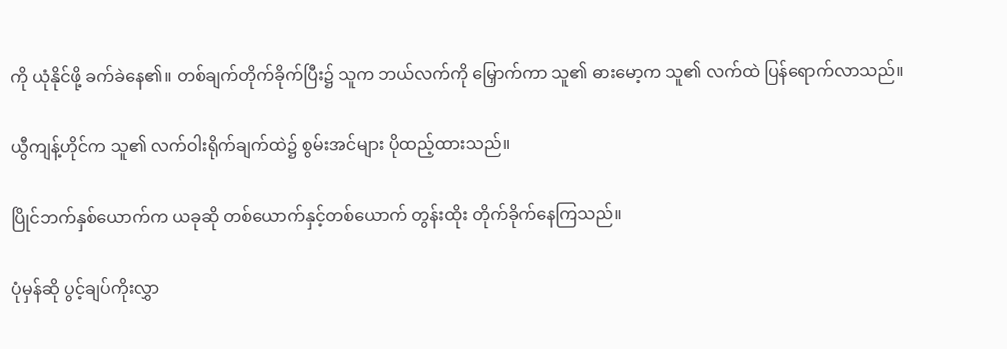ကို ယုံနိုင်ဖို့ ခက်ခဲနေ၏။ တစ်ချက်တိုက်ခိုက်ပြီး၌ သူက ဘယ်လက်ကို မြှောက်ကာ သူ၏ ဓားမော့က သူ၏ လက်ထဲ ပြန်ရောက်လာသည်။

ယွီကျန့်ဟိုင်က သူ၏ လက်ဝါးရိုက်ချက်ထဲ၌ စွမ်းအင်များ ပိုထည့်ထားသည်။

ပြိုင်ဘက်နှစ်ယောက်က ယခုဆို တစ်ယောက်နှင့်တစ်ယောက် တွန်းထိုး တိုက်ခိုက်နေကြသည်။

ပုံမှန်ဆို ပွင့်ချပ်ကိုးလွှာ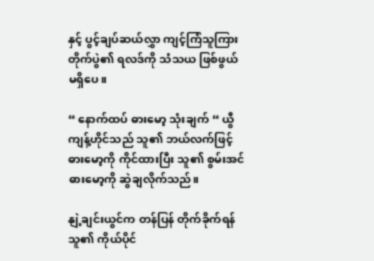နှင့် ပွင့်ချပ်ဆယ်လွှာ ကျင့်ကြံသူကြား တိုက်ပွဲ၏ ရလဒ်ကို သံသယ ဖြစ်ဖွယ် မရှိပေ။

“ နောက်ထပ် ဓားမော့ သုံးချက် “ ယွီကျန့်ဟိုင်သည် သူ၏ ဘယ်လက်ဖြင့် ဓားမော့ကို ကိုင်ထားပြီး သူ၏ စွမ်းအင် ဓားမော့ကို ဆွဲချလိုက်သည်။

နျဲ့ချင်းယွင်က တန်ပြန် တိုက်ခိုက်ရန် သူ၏ ကိုယ်ပိုင်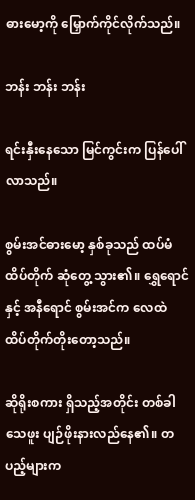ဓားမော့ကို မြှောက်ကိုင်လိုက်သည်။

ဘန်း ဘန်း ဘန်း

ရင်းနှီးနေသော မြင်ကွင်းက ပြန်ပေါ်လာသည်။

စွမ်းအင်ဓားမော့ နှစ်ခုသည် ထပ်မံ ထိပ်တိုက် ဆုံတွေ့ သွား၏။ ရွှေရောင်နှင့် အနီရောင် စွမ်းအင်က လေထဲ ထိပ်တိုက်တိုးတော့သည်။

ဆိုရိုးစကား ရှိသည့်အတိုင်း တစ်ခါသေဖူး ပျဉ်ဖိုးနားလည်နေ၏။ တပည့်များက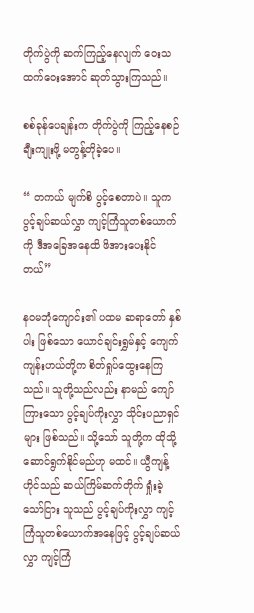တိုက်ပွဲကို ဆက်ကြည့်နေလျက် ဝေးသထက်ဝေးအောင် ဆုတ်သွားကြသည်။

စစ်ခုန်ပေချန်းက တိုက်ပွဲကို ကြည့်နေစဉ် ချီးကျုးဖို့ မတွန့်တိုခဲ့ပေ။

“ တကယ် မျက်စိ ပွင့်စေတာပဲ။ သူက ပွင့်ချပ်ဆယ်လွှာ ကျင့်ကြံသူတစ်ယောက်ကို ဒီအခြေအနေထိ ဖိအားပေးနိုင်တယ်”

နဝမဘုံကျောင်း၏ ပထမ ဆရာတော် နှစ်ပါး ဖြစ်သော ယောင်ချင်းရွှမ်နှင့် ကျေက်ကျန်းဟယ်တို့က စိတ်ရှုပ်ထွေးနေကြသည်။ သူတို့သည်လည်း နာမည် ကျော်ကြားသော ပွင့်ချပ်ကိုးလွှာ သိုင်းပညာရှင်များ ဖြစ်သည်။ သို့သော် သူတို့က ထိုသို့ ဆောင်ရွက်နိုင်မည်ဟု မထင်။ ယွီကျန့်ဟိုင်သည် ဆယ်ကြိမ်ဆက်တိုက် ရှုံးခဲ့သော်ငြား သူသည် ပ္ငင့်ချပ်ကိုးလွှာ ကျင့်ကြံသူတစ်ယောက်အနေဖြင့် ပွင့်ချပ်ဆယ်လွှာ ကျင့်ကြံ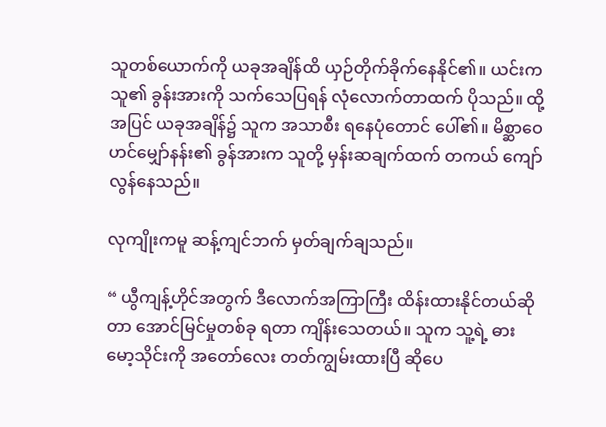သူတစ်ယောက်ကို ယခုအချိန်ထိ ယှဉ်တိုက်ခိုက်နေနိုင်၏။ ယင်းက သူ၏ ခွန်းအားကို သက်သေပြရန် လုံလောက်တာထက် ပိုသည်။ ထို့အပြင် ယခုအချိန်၌ သူက အသာစီး ရနေပုံတောင် ပေါ်၏။ မိစ္ဆာဝေဟင်မျှော်နန်း၏ ခွန်အားက သူတို့ မှန်းဆချက်ထက် တကယ် ကျော်လွန်နေသည်။

လုကျိုးကမူ ဆန့်ကျင်ဘက် မှတ်ချက်ချသည်။

“ ယွီကျန့်ဟိုင်အတွက် ဒီလောက်အကြာကြီး ထိန်းထားနိုင်တယ်ဆိုတာ အောင်မြင်မှုတစ်ခု ရတာ ကျိန်းသေတယ်။ သူက သူ့ရဲ့ ဓားမော့သိုင်းကို အတော်လေး တတ်ကျွမ်းထားပြီ ဆိုပေ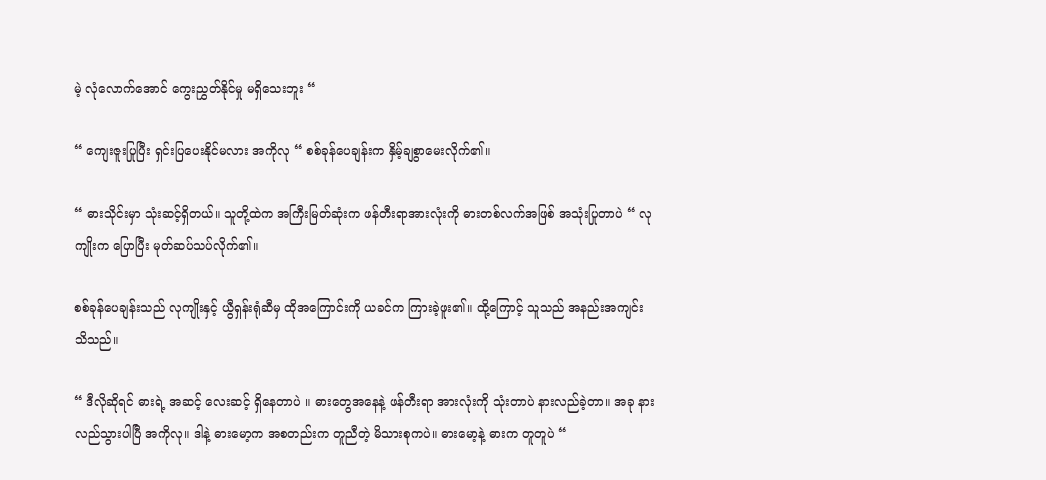မဲ့ လုံလောက်အောင် ကွေးညွှတ်နိုင်မှု မရှိသေးဘူး “

“ ကျေးဇူးပြုပြီး ရှင်းပြပေးနိုင်မလား အကိုလု “ စစ်ခုန်ပေချန်းက နှိမ့်ချစွာမေးလိုက်၏။

“ ဓားသိုင်းမှာ သုံးဆင့်ရှိတယ်။ သူတို့ထဲက အကြီးမြတ်ဆုံးက ဖန်တီးရာအားလုံးကို ဓားတစ်လက်အဖြစ် အသုံးပြုတာပဲ “ လုကျိုးက ပြောပြီး မုတ်ဆပ်သပ်လိုက်၏။

စစ်ခုန်ပေချန်းသည် လုကျိုးနှင့် ယွီရှန်းရုံဆီမှ ထိုအကြောင်းကို ယခင်က ကြားခဲ့ဖူး၏။ ထို့ကြောင့် သူသည် အနည်းအကျင်း သိသည်။

“ ဒီလိုဆိုရင် ဓားရဲ့ အဆင့် လေးဆင့် ရှိနေတာပဲ ။ ဓားတွေအနေနဲ့ ဖန်တီးရာ အားလုံးကို သုံးတာပဲ နားလည်ခဲ့တာ။ အခု နားလည်သွားပါပြီ အကိုလု။ ဒါနဲ့ ဓားမော့က အစတည်းက တူညီတဲ့ မိသားစုကပဲ။ ဓားမော့နဲ့ ဓားက တူတူပဲ “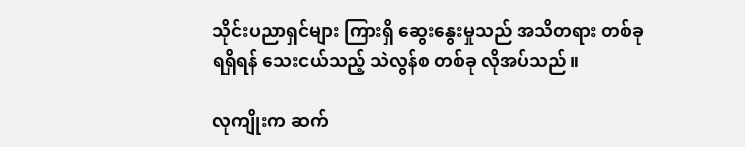သိုင်းပညာရှင်များ ကြားရှိ ဆွေးနွေးမှုသည် အသိတရား တစ်ခု ရရှိရန် သေးငယ်သည့် သဲလွန်စ တစ်ခု လိုအပ်သည်။

လုကျိုးက ဆက်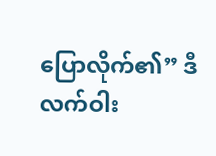ပြောလိုက်၏” ဒီလက်ဝါး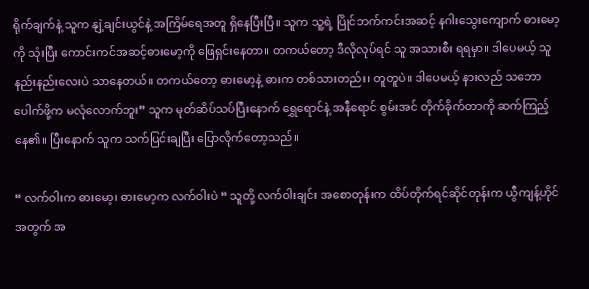ရိုက်ချက်နဲ့ သူက နျဲ့ချင်းယွင်နဲ့ အကြိမ်ရေအတူ ရှိနေပြီးပြီ။ သူက သူ့ရဲ့ ပြိုင်ဘက်ကင်းအဆင့် နဂါးသွေးကျောက် ဓားမော့ကို သုံးပြီး ကောင်းကင်အဆင့်ဓားမော့ကို ဖြေရှင်းနေတာ။ တကယ်တော့ ဒီလိုလုပ်ရင် သူ အသားစီး ရရမှာ။ ဒါပေမယ့် သူ နည်းနည်းလေးပဲ သာနေတယ်။ တကယ်တော့ ဓားမော့နဲ့ ဓားက တစ်သားတည်း၊ တူတူပဲ။ ဒါပေမယ့် နားလည် သဘောပေါက်ဖို့က မလုံလောက်ဘူး” သူက မုတ်ဆိပ်သပ်ပြီးနောက် ရွှေရောင်နဲ့ အနီရောင် စွမ်းအင် တိုက်ခိုက်တာကို ဆက်ကြည့်နေ၏။ ပြီးနောက် သူက သက်ပြင်းချပြီး ပြောလိုက်တော့သည်။

“ လက်ဝါးက ဓားမော့၊ ဓားမော့က လက်ဝါးပဲ “ သူတို့ လက်ဝါးချင်း အစောတုန်းက ထိပ်တိုက်ရင်ဆိုင်တုန်းက ယွီကျန့်ဟိုင်အတွက် အ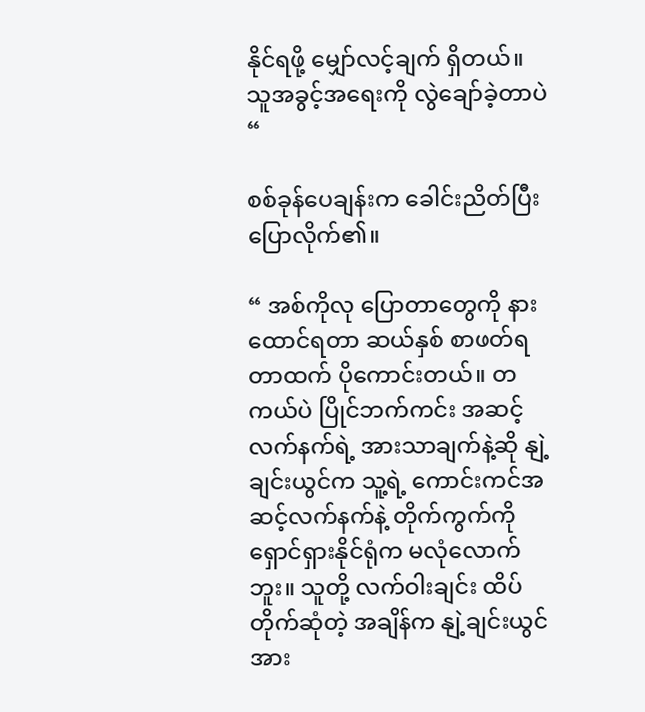နိုင်ရဖို့ မျှော်လင့်ချက် ရှိတယ်။ သူအခွင့်အရေးကို လွဲချော်ခဲ့တာပဲ “

စစ်ခုန်ပေချန်းက ခေါင်းညိတ်ပြီး ပြောလိုက်၏။

“ အစ်ကိုလု ပြောတာတွေကို နားထောင်ရတာ ဆယ်နှစ် စာဖတ်ရတာထက် ပိုကောင်းတယ်။ တကယ်ပဲ ပြိုင်ဘက်ကင်း အဆင့်လက်နက်ရဲ့ အားသာချက်နဲ့ဆို နျဲ့ချင်းယွင်က သူ့ရဲ့ ကောင်းကင်အဆင့်လက်နက်နဲ့ တိုက်ကွက်ကို ရှောင်ရှားနိုင်ရုံက မလုံလောက်ဘူး။ သူတို့ လက်ဝါးချင်း ထိပ်တိုက်ဆုံတဲ့ အချိန်က နျဲ့ချင်းယွင် အား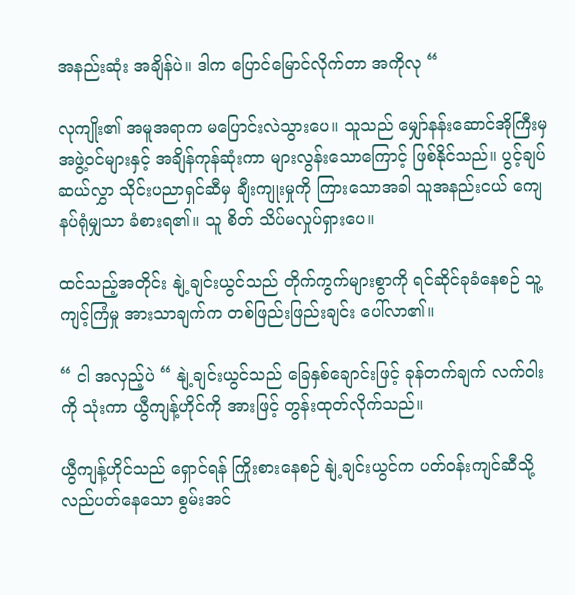အနည်းဆုံး အချိန်ပဲ။ ဒါက ပြောင်မြောင်လိုက်တာ အကိုလု “

လုကျိုး၏ အမူအရာက မပြောင်းလဲသွားပေ။ သူသည် မျှော်နန်းဆောင်အိုကြီးမှ အဖွဲ့ဝင်များနှင့် အချိန်ကုန်ဆုံးကာ များလွန်းသောကြောင့် ဖြစ်နိုင်သည်။ ပွင့်ချပ်ဆယ်လွှာ သိုင်းပညာရှင်ဆီမှ ချီးကျုးမှုကို ကြားသောအခါ သူအနည်းငယ် ကျေနပ်ရုံမျှသာ ခံစားရ၏။ သူ စိတ် သိပ်မလှုပ်ရှားပေ။

ထင်သည့်အတိုင်း နျဲ့ချင်းယွင်သည် တိုက်ကွက်များစွာကို ရင်ဆိုင်ခုခံနေစဉ် သူ့ကျင့်ကြံမှု အားသာချက်က တစ်ဖြည်းဖြည်းချင်း ပေါ်လာ၏။

“ ငါ အလှည့်ပဲ “ နျဲ့ချင်းယွင်သည် ခြေနှစ်ချောင်းဖြင့် ခုန်တက်ချက် လက်ဝါးကို သုံးကာ ယွီကျန့်ဟိုင်ကို အားဖြင့် တွန်းထုတ်လိုက်သည်။

ယွီကျန့်ဟိုင်သည် ရှောင်ရန် ကြိုးစားနေစဉ် နျဲ့ချင်းယွင်က ပတ်ဝန်းကျင်ဆီသို့ လည်ပတ်နေသော စွမ်းအင်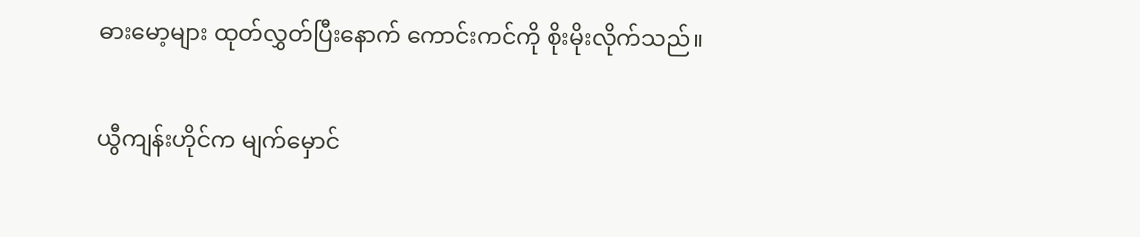ဓားမော့များ ထုတ်လွှတ်ပြီးနောက် ကောင်းကင်ကို စိုးမိုးလိုက်သည်။

ယွီကျန်းဟိုင်က မျက်မှောင်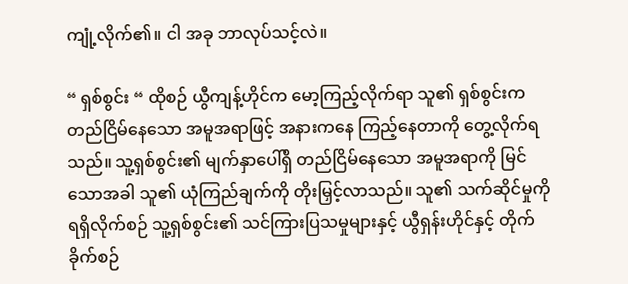ကျုံ့လိုက်၏။ ငါ အခု ဘာလုပ်သင့်လဲ။

“ ရှစ်စွင်း “ ထိုစဉ် ယွီကျန့်ဟိုင်က မော့ကြည့်လိုက်ရာ သူ၏ ရှစ်စွင်းက တည်ငြိမ်နေသော အမူအရာဖြင့် အနားကနေ ကြည့်နေတာကို တွေ့လိုက်ရသည်။ သူ့ရှစ်စွင်း၏ မျက်နှာပေါ်ရှိ တည်ငြိမ်နေသော အမူအရာကို မြင်သောအခါ သူ၏ ယုံကြည်ချက်ကို တိုးမြှင့်လာသည်။ သူ၏ သက်ဆိုင်မှုကို ရရှိလိုက်စဉ် သူ့ရှစ်စွင်း၏ သင်ကြားပြသမှုများနှင့် ယွီရှန်းဟိုင်နှင့် တိုက်ခိုက်စဉ်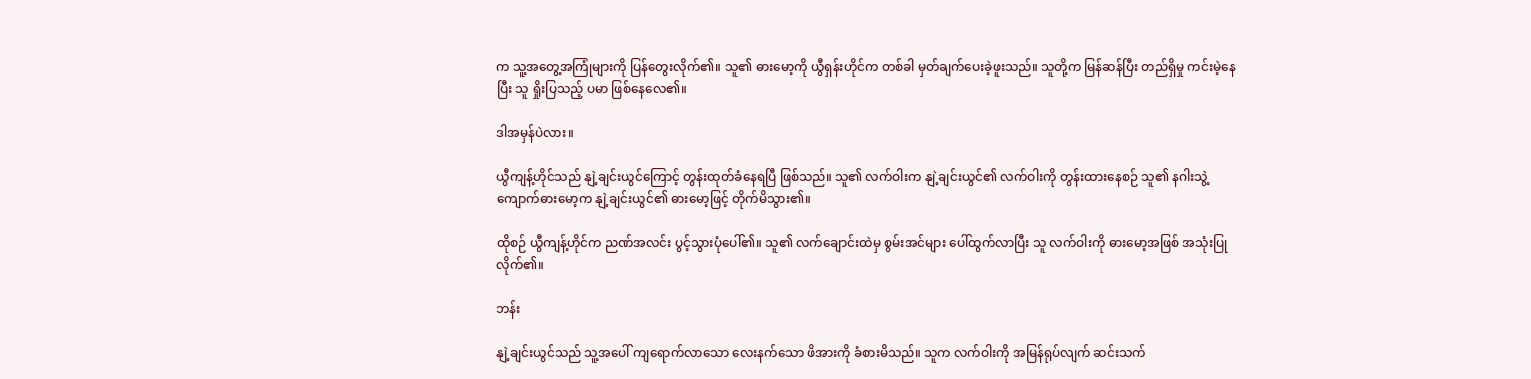က သူ့အတွေ့အကြုံများကို ပြန်တွေးလိုက်၏။ သူ၏ ဓားမော့ကို ယွီရှန်းဟိုင်က တစ်ခါ မှတ်ချက်ပေးခဲ့ဖူးသည်။ သူတို့က မြန်ဆန်ပြီး တည်ရှိမှု ကင်းမဲ့နေပြီး သူ ရှိုးပြသည့် ပမာ ဖြစ်နေလေ၏။

ဒါအမှန်ပဲလား။

ယွီကျန့်ဟိုင်သည် နျဲ့ချင်းယွင်ကြောင့် တွန်းထုတ်ခံနေရပြီ ဖြစ်သည်။ သူ၏ လက်ဝါးက နျဲ့ချင်းယွင်၏ လက်ဝါးကို တွန်းထားနေစဉ် သူ၏ နဂါးသွဲ့ကျောက်ဓား‌မော့က နျဲ့ချင်းယွင်၏ ဓားမော့ဖြင့် တိုက်မိသွား၏။

ထိုစဉ် ယွီကျန့်ဟိုင်က ညဏ်အလင်း ပွင့်သွားပုံပေါ်၏။ သူ၏ လက်ချောင်းထဲမှ စွမ်းအင်များ ပေါ်ထွက်လာပြီး သူ လက်ဝါးကို ဓားမော့အဖြစ် အသုံးပြုလိုက်၏။

ဘန်း

နျဲ့ချင်းယွင်သည် သူ့အပေါ် ကျရောက်လာသော လေးနက်သော ဖိအားကို ခံစားမိသည်။ သူက လက်ဝါးကို အမြန်ရုပ်လျက် ဆင်းသက်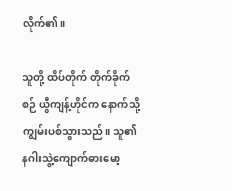လိုက်၏။

သူတို့ ထိပ်တိုက် တိုက်ခိုက်စဉ် ယွီကျန့်ဟိုင်က နောက်သို့ ကျွမ်းပစ်သွားသည်။ သူ၏ နဂါးသွဲ့ကျောက်ဓားမော့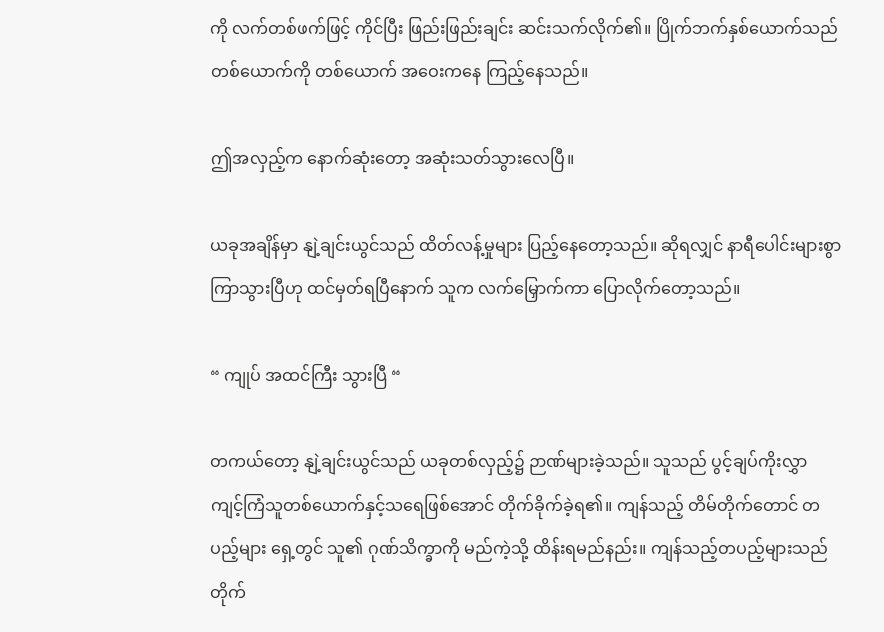ကို လက်တစ်ဖက်ဖြင့် ကိုင်ပြီး ဖြည်းဖြည်းချင်း ဆင်းသက်လိုက်၏။ ပြိုက်ဘက်နှစ်ယောက်သည် တစ်ယောက်ကို တစ်ယောက် အဝေးကနေ ကြည့်နေသည်။

ဤအလှည့်က နောက်ဆုံးတော့ အဆုံးသတ်သွားလေပြီ။

ယခုအချိန်မှာ နျဲ့ချင်းယွင်သည် ထိတ်လန့်မှုများ ပြည့်နေတော့သည်။ ဆိုရလျှင် နာရီပေါင်းများစွာ ကြာသွားပြီဟု ထင်မှတ်ရပြီနောက် သူက လက်မြှောက်ကာ ပြောလိုက်တော့သည်။

“ ကျုပ် အထင်ကြီး သွားပြီ “

တကယ်တော့ နျဲ့ချင်းယွင်သည် ယခုတစ်လှည့်၌ ဉာဏ်များခဲ့သည်။ သူသည် ပွင့်ချပ်ကိုးလွှာ ကျင့်ကြံသူတစ်ယောက်နှင့်သရေဖြစ်အောင် တိုက်ခိုက်ခဲ့ရ၏။ ကျန်သည့် တိမ်တိုက်တောင် တပည့်များ ရှေ့တွင် သူ၏ ဂုဏ်သိက္ခာကို မည်ကဲ့သို့ ထိန်းရမည်နည်း။ ကျန်သည့်တပည့်များသည် တိုက်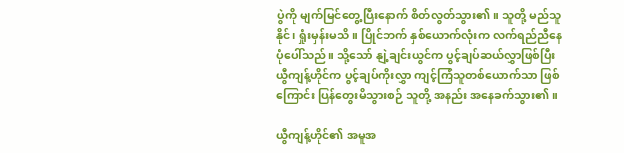ပွဲကို မျက်မြင်တွေ့ပြီးနောက် စိတ်လွတ်သွား၏။ သူတို့ မည်သူ နိုင်၊ ရှုံးမှန်းမသိ။ ပြိုင်ဘက် နှစ်ယောက်လုံးက လက်ရည်ညီနေပုံပေါ်သည်။ သို့သော် နျဲ့ချင်းယွင်က ပွင့်ချပ်ဆယ်လွှာဖြစ်ပြီး ယွီကျန့်ဟိုင်က ပွင့်ချပ်ကိုးလွှာ ကျင့်ကြံသူတစ်ယောက်သာ ဖြစ်ကြောင်း ပြန်တွေးမိသွားစဉ် သူတို့ အနည်း အနေခက်သွား၏။

ယွီကျန့်ဟိုင်၏ အမူအ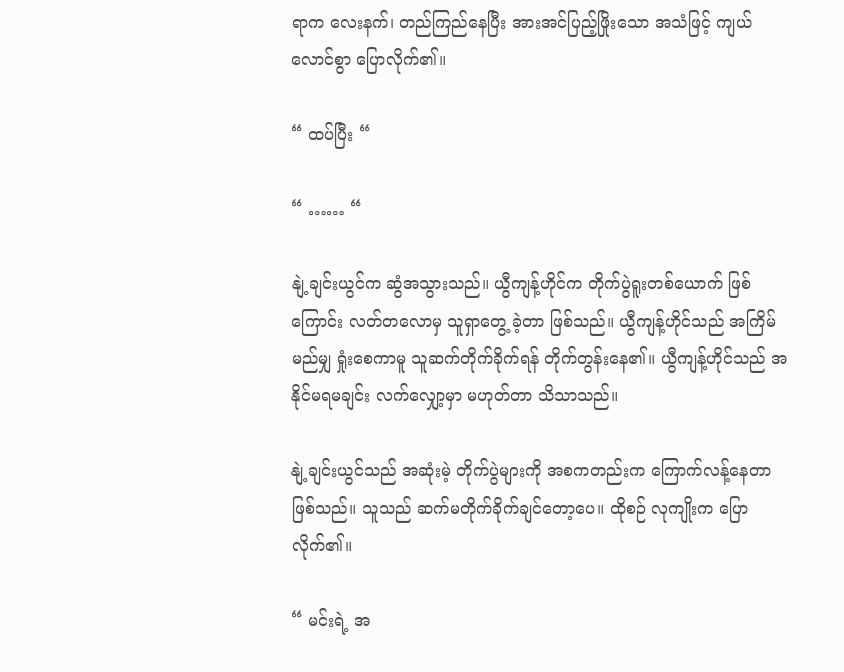ရာက လေးနက်၊ တည်ကြည်နေပြီး အားအင်ပြည့်ဖြိုးသော အသံဖြင့် ကျယ်လောင်စွာ ပြောလိုက်၏။

“ ထပ်ပြီး “

“ …… “

နျဲ့ချင်းယွင်က ဆွံအသွားသည်။ ယွီကျန့်ဟိုင်က တိုက်ပွဲရူးတစ်ယောက် ဖြစ်ကြောင်း လတ်တလောမှ သူရှာတွေ့ ခဲ့တာ ဖြစ်သည်။ ယွီကျန့်ဟိုင်သည် အကြိမ်မည်မျှ ရှုံးစေကာမူ သူဆက်တိုက်ခိုက်ရန် တိုက်တွန်းနေ၏။ ယွီကျန့်ဟိုင်သည် အနိုင်မရမချင်း လက်လျှော့မှာ မဟုတ်တာ သိသာသည်။

နျဲ့ချင်းယွင်သည် အဆုံးမဲ့ တိုက်ပွဲများကို အစကတည်းက ကြောက်လန့်နေတာ ဖြစ်သည်။ သူသည် ဆက်မတိုက်ခိုက်ချင်တော့ပေ။ ထိုစဉ် လုကျိုးက ပြောလိုက်၏။

“ မင်းရဲ့ အ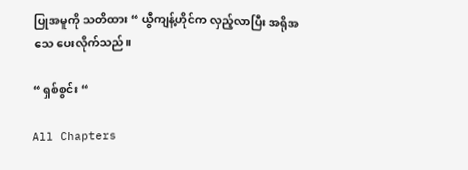ပြုအမူကို သတိထား “ ယွီကျန့်ဟိုင်က လှည့်လာပြီး အရိုအသေ ပေးလိုက်သည်။

“ ရှစ်စွင်း “

All Chapters